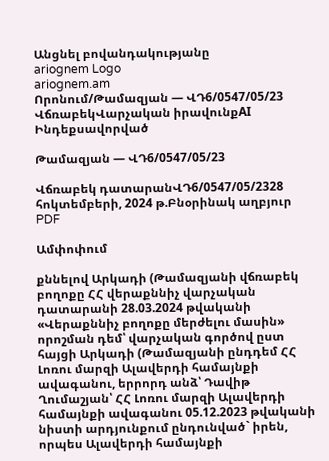Անցնել բովանդակությանը
ariognem Logo
ariognem.am
Որոնում/Թամազյան — ՎԴ6/0547/05/23
ՎճռաբեկՎարչական իրավունքAI Ինդեքսավորված

Թամազյան — ՎԴ6/0547/05/23

Վճռաբեկ դատարանՎԴ6/0547/05/2328 հոկտեմբերի, 2024 թ.Բնօրինակ աղբյուր
PDF

Ամփոփում

քննելով Արկադի (Թամազյանի վճռաբեկ բողոքը ՀՀ վերաքննիչ վարչական դատարանի 28.03.2024 թվականի «Վերաքննիչ բողոքը մերժելու մասին» որոշման դեմ՝ վարչական գործով ըստ հայցի Արկադի (Թամազյանի ընդդեմ ՀՀ Լոռու մարզի Ալավերդի համայնքի ավագանու, երրորդ անձ՝ Դավիթ Ղումաշյան՝ ՀՀ Լոռու մարզի Ալավերդի համայնքի ավագանու 05.12.2023 թվականի նիստի արդյունքում ընդունված` իրեն, որպես Ալավերդի համայնքի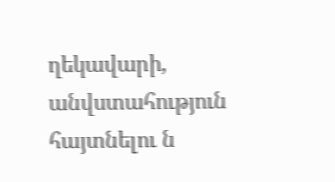ղեկավարի, անվստահություն հայտնելու ն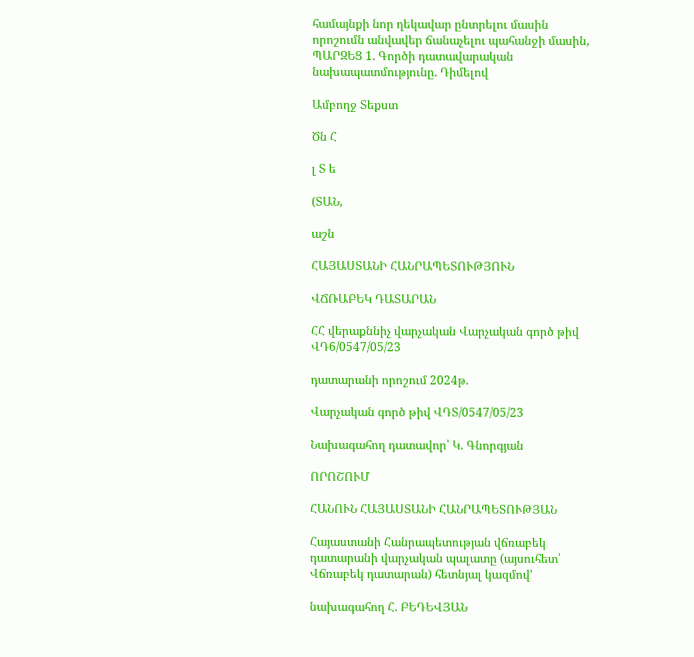համայնքի նոր ղեկավար ընտրելու մասին որոշումն անվավեր ճանաչելու պահանջի մասին, ՊԱՐԶԵՑ 1. Գործի դատավարական նախապատմությունը. Դիմելով

Ամբողջ Տեքստ

Ծն Հ

լ Տ ե

(ՏԱՆ,

աշն

ՀԱՅԱՍՏԱՆԻ ՀԱՆՐԱՊԵՏՈՒԹՅՈՒՆ

ՎՃՌԱԲԵԿ ԴԱՏԱՐԱՆ

ՀՀ վերաքննիչ վարչական Վարչական գործ թիվ ՎԴ6/0547/05/23

դատարանի որոշում 2024թ.

Վարչական գործ թիվ ՎԴՏ/0547/05/23

Նախագահող դատավոր՝ Կ. Գնորգյան

ՈՐՈՇՈՒՄ

ՀԱՆՈՒՆ ՀԱՅԱՍՏԱՆԻ ՀԱՆՐԱՊԵՏՈՒԹՅԱՆ

Հայաստանի Հանրապետության վճռաբեկ դատարանի վարչական պալատը (այսուհետ՝ Վճռաբեկ դատարան) հետնյալ կազմով'

նախագահող Հ. ԲԵԴԵՎՅԱՆ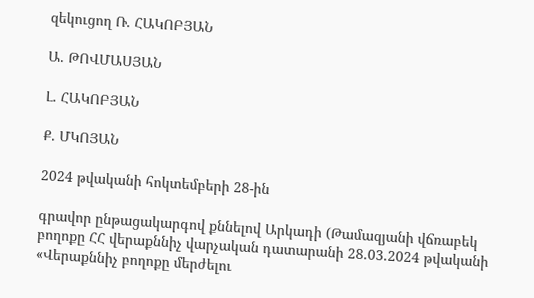զեկուցող Ռ. ՀԱԿՈԲՅԱՆ

Ա. ԹՈՎՄԱՍՅԱՆ

Լ. ՀԱԿՈԲՅԱՆ

Ք. ՄԿՈՅԱՆ

2024 թվականի հոկտեմբերի 28-ին

գրավոր ընթացակարգով քննելով Արկադի (Թամազյանի վճռաբեկ բողոքը ՀՀ վերաքննիչ վարչական դատարանի 28.03.2024 թվականի «Վերաքննիչ բողոքը մերժելու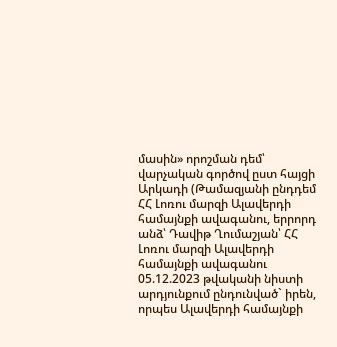մասին» որոշման դեմ՝ վարչական գործով ըստ հայցի Արկադի (Թամազյանի ընդդեմ ՀՀ Լոռու մարզի Ալավերդի համայնքի ավագանու, երրորդ անձ՝ Դավիթ Ղումաշյան՝ ՀՀ Լոռու մարզի Ալավերդի համայնքի ավագանու 05.12.2023 թվականի նիստի արդյունքում ընդունված` իրեն, որպես Ալավերդի համայնքի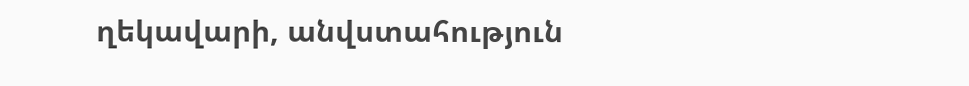ղեկավարի, անվստահություն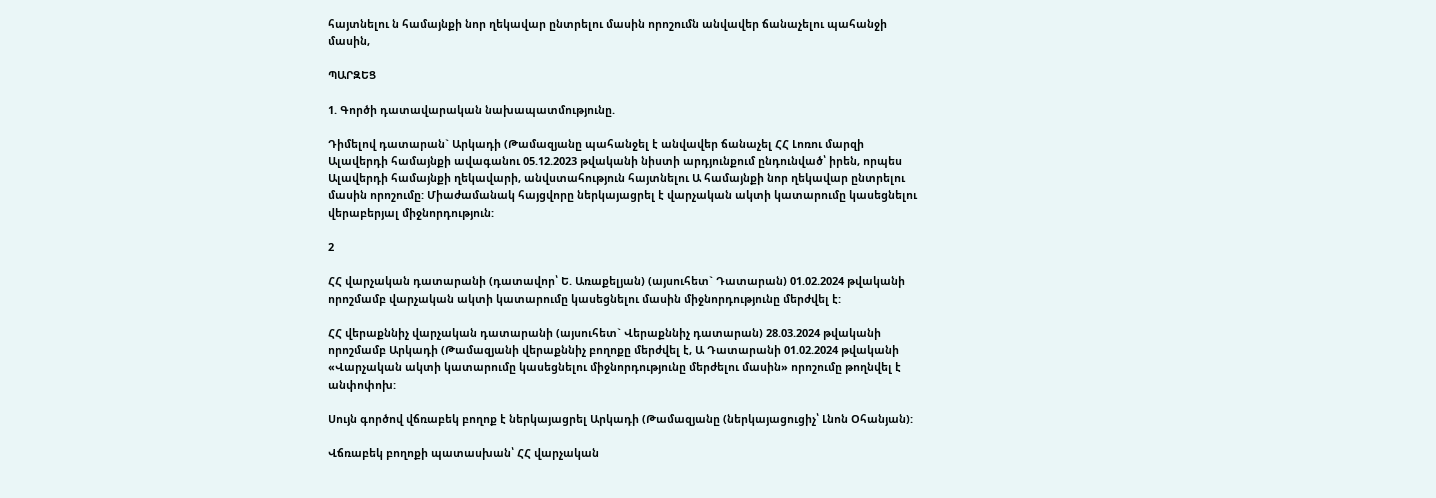հայտնելու ն համայնքի նոր ղեկավար ընտրելու մասին որոշումն անվավեր ճանաչելու պահանջի մասին,

ՊԱՐԶԵՑ

1. Գործի դատավարական նախապատմությունը.

Դիմելով դատարան` Արկադի (Թամազյանը պահանջել է անվավեր ճանաչել ՀՀ Լոռու մարզի Ալավերդի համայնքի ավագանու 05.12.2023 թվականի նիստի արդյունքում ընդունված՝ իրեն, որպես Ալավերդի համայնքի ղեկավարի, անվստահություն հայտնելու Ա համայնքի նոր ղեկավար ընտրելու մասին որոշումը: Միաժամանակ հայցվորը ներկայացրել է վարչական ակտի կատարումը կասեցնելու վերաբերյալ միջնորդություն:

2

ՀՀ վարչական դատարանի (դատավոր՝ Ե. Առաքելյան) (այսուհետ` Դատարան) 01.02.2024 թվականի որոշմամբ վարչական ակտի կատարումը կասեցնելու մասին միջնորդությունը մերժվել է:

ՀՀ վերաքննիչ վարչական դատարանի (այսուհետ` Վերաքննիչ դատարան) 28.03.2024 թվականի որոշմամբ Արկադի (Թամազյանի վերաքննիչ բողոքը մերժվել է, Ա Դատարանի 01.02.2024 թվականի «Վարչական ակտի կատարումը կասեցնելու միջնորդությունը մերժելու մասին» որոշումը թողնվել է անփոփոխ:

Սույն գործով վճռաբեկ բողոք է ներկայացրել Արկադի (Թամազյանը (ներկայացուցիչ՝ Լնոն Օհանյան):

Վճռաբեկ բողոքի պատասխան՝ ՀՀ վարչական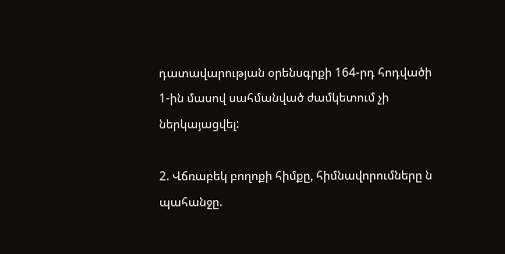դատավարության օրենսգրքի 164-րդ հոդվածի 1-ին մասով սահմանված ժամկետում չի ներկայացվել:

2. Վճռաբեկ բողոքի հիմքը, հիմնավորումները ն պահանջը.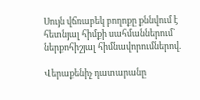Սույն վճռաբեկ բողոքը քննվում է հետնյալ հիմքի սահմաններում` ներքոհիշյալ հիմնավորումներով.

Վերաքենիչ դատարանը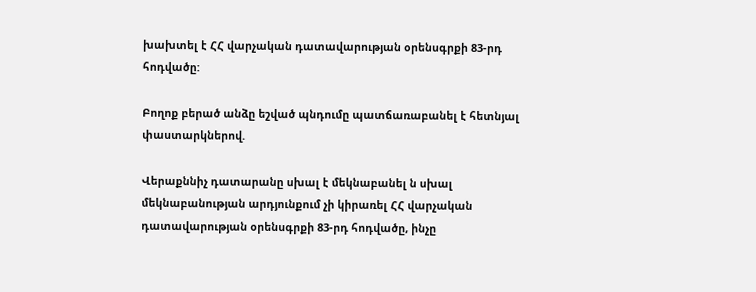խախտել է ՀՀ վարչական դատավարության օրենսգրքի 83-րդ հոդվածը:

Բողոք բերած անձը եշված պնդումը պատճառաբանել է հետնյալ փաստարկներով.

Վերաքննիչ դատարանը սխալ է մեկնաբանել ն սխալ մեկնաբանության արդյունքում չի կիրառել ՀՀ վարչական դատավարության օրենսգրքի 83-րդ հոդվածը, ինչը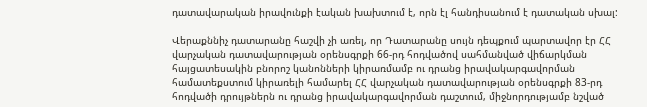դատավարական իրավունքի էական խախտում է, որն էլ հանդիսանում է դատական սխալ:

Վերաքննիչ դատարանը հաշվի չի առել, որ Դատարանը սույն դեպքում պարտավոր էր ՀՀ վարչական դատավարության օրենսգրքի 66-րդ հոդվածով սահմանված վիճարկման հայցատեսակին բնորոշ կանոնների կիրառմամբ ու դրանց իրավակարգավորման համատեքստում կիրառելի համարել ՀՀ վարչական դատավարության օրենսգրքի 83-րդ հոդվածի դրույթներն ու դրանց իրավակարգավորման դաշտում, միջնորդությամբ նշված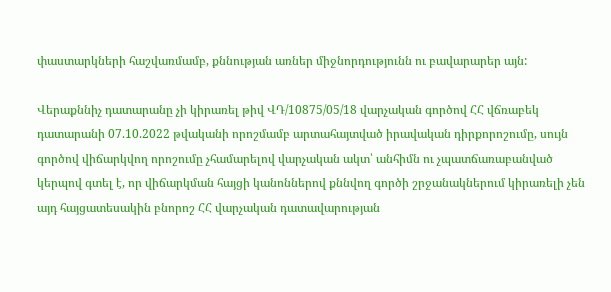փաստարկների հաշվառմամբ, քննության առներ միջնորդությունն ու բավարարեր այն:

Վերաքննիչ դատարանը չի կիրառել թիվ ՎԴ/10875/05/18 վարչական գործով ՀՀ վճռաբեկ դատարանի 07.10.2022 թվականի որոշմամբ արտահայտված իրավական դիրքորոշումը, սույն գործով վիճարկվող որոշումը չհամարելով վարչական ակտ՝ անհիմն ու չպատճառաբանված կերպով գտել է, որ վիճարկման հայցի կանոններով քննվող գործի շրջանակներում կիրառելի չեն այդ հայցատեսակին բնորոշ ՀՀ վարչական դատավարության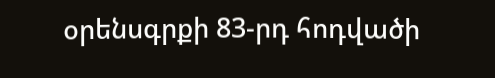օրենսգրքի 83-րդ հոդվածի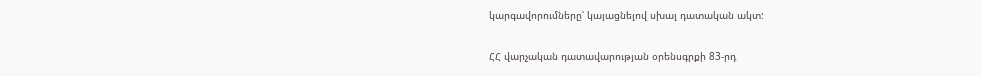կարգավորումները՝ կայացնելով սխալ դատական ակտ:

ՀՀ վարչական դատավարության օրենսգրքի 83-րդ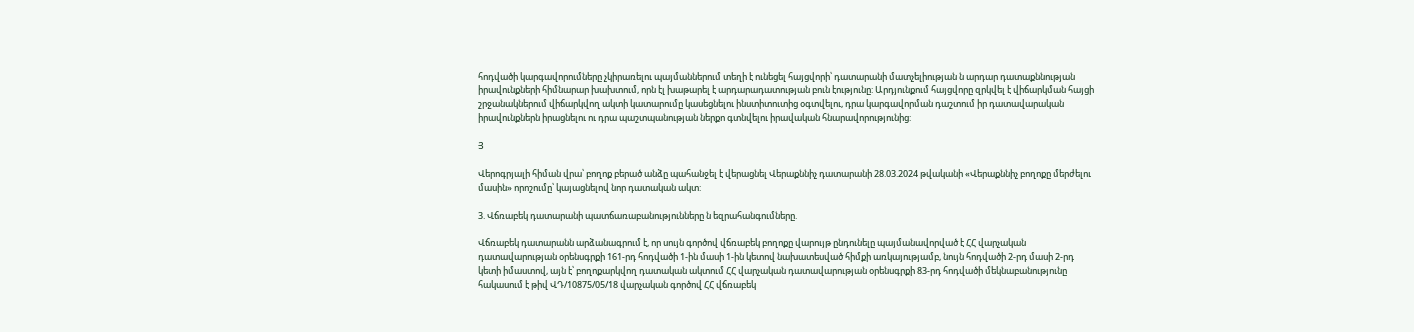հոդվածի կարգավորումները չկիրառելու պայմաններում տեղի է ունեցել հայցվորի՝ դատարանի մատչելիության ն արդար դատաքննության իրավունքների հիմնարար խախտում, որն էլ խաթարել է արդարադատության բուն էությունը: Արդյունքում հայցվորը զրկվել է վիճարկման հայցի շրջանակներում վիճարկվող ակտի կատարումը կասեցնելու ինստիտուտից օգտվելու, դրա կարգավորման դաշտում իր դատավարական իրավունքներն իրացնելու ու դրա պաշտպանության ներքո գտնվելու իրավական հնարավորությունից:

Յ

Վերոգրյալի հիման վրա՝ բողոք բերած անձը պահանջել է վերացնել Վերաքննիչ դատարանի 28.03.2024 թվականի «Վերաքննիչ բողոքը մերժելու մասին» որոշումը՝ կայացնելով նոր դատական ակտ:

3. Վճռաբեկ դատարանի պատճառաբանությունները ն եզրահանգումները.

Վճռաբեկ դատարանն արձանագրում է, որ սույն գործով վճռաբեկ բողոքը վարույթ ընդունելը պայմանավորված է ՀՀ վարչական դատավարության օրենսգրքի 161-րդ հոդվածի 1-ին մասի 1-ին կետով նախատեսված հիմքի առկայությամբ, նույն հոդվածի 2-րդ մասի 2-րդ կետի իմաստով, այն է՝ բողոքարկվող դատական ակտում ՀՀ վարչական դատավարության օրենսգրքի 83-րդ հոդվածի մեկնաբանությունը հակասում է թիվ ՎԴ/10875/05/18 վարչական գործով ՀՀ վճռաբեկ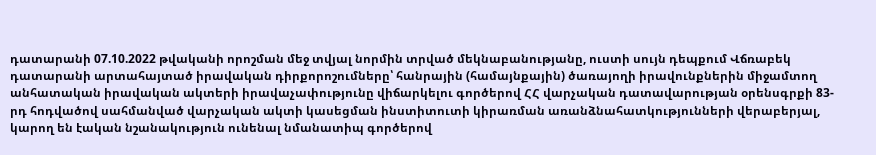դատարանի 07.10.2022 թվականի որոշման մեջ տվյալ նորմին տրված մեկնաբանությանը, ուստի սույն դեպքում Վճռաբեկ դատարանի արտահայտած իրավական դիրքորոշումները՝ հանրային (համայնքային) ծառայողի իրավունքներին միջամտող անհատական իրավական ակտերի իրավաչափությունը վիճարկելու գործերով ՀՀ վարչական դատավարության օրենսգրքի 83-րդ հոդվածով սահմանված վարչական ակտի կասեցման ինստիտուտի կիրառման առանձնահատկությունների վերաբերյալ, կարող են էական նշանակություն ունենալ նմանատիպ գործերով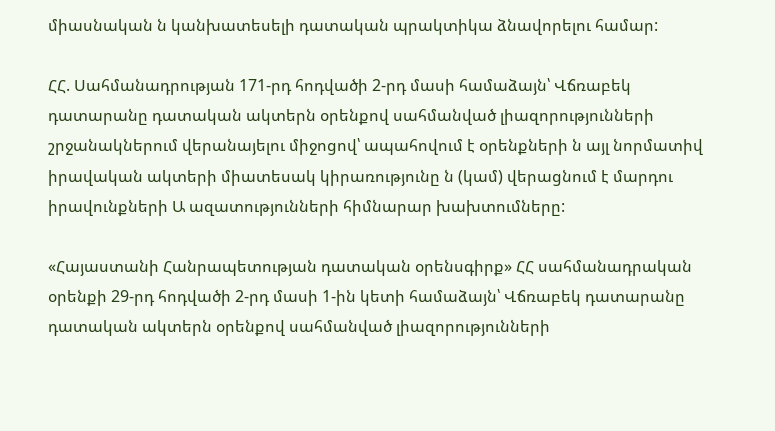միասնական ն կանխատեսելի դատական պրակտիկա ձնավորելու համար:

ՀՀ. Սահմանադրության 171-րդ հոդվածի 2-րդ մասի համաձայն՝ Վճռաբեկ դատարանը դատական ակտերն օրենքով սահմանված լիազորությունների շրջանակներում վերանայելու միջոցով՝ ապահովում է օրենքների ն այլ նորմատիվ իրավական ակտերի միատեսակ կիրառությունը ն (կամ) վերացնում է մարդու իրավունքների Ա ազատությունների հիմնարար խախտումները:

«Հայաստանի Հանրապետության դատական օրենսգիրք» ՀՀ սահմանադրական օրենքի 29-րդ հոդվածի 2-րդ մասի 1-ին կետի համաձայն՝ Վճռաբեկ դատարանը դատական ակտերն օրենքով սահմանված լիազորությունների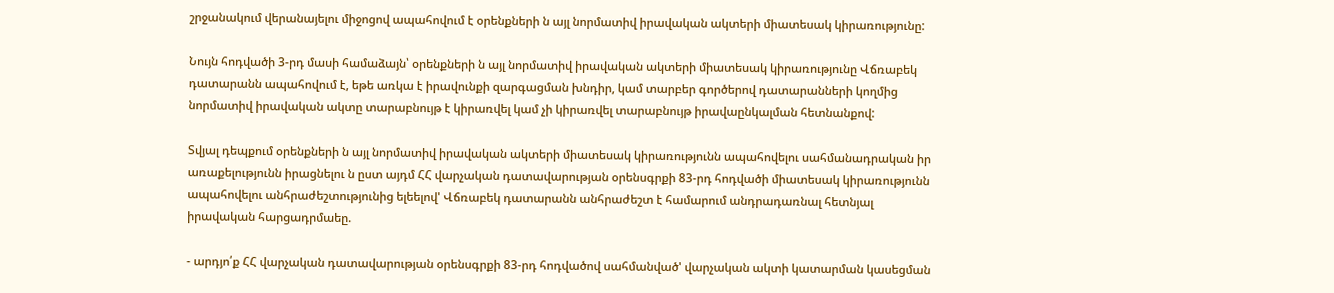շրջանակում վերանայելու միջոցով ապահովում է օրենքների ն այլ նորմատիվ իրավական ակտերի միատեսակ կիրառությունը:

Նույն հոդվածի 3-րդ մասի համաձայն՝ օրենքների ն այլ նորմատիվ իրավական ակտերի միատեսակ կիրառությունը Վճռաբեկ դատարանն ապահովում է, եթե առկա է իրավունքի զարգացման խնդիր, կամ տարբեր գործերով դատարանների կողմից նորմատիվ իրավական ակտը տարաբնույթ է կիրառվել կամ չի կիրառվել տարաբնույթ իրավաընկալման հետնանքով:

Տվյալ դեպքում օրենքների ն այլ նորմատիվ իրավական ակտերի միատեսակ կիրառությունն ապահովելու սահմանադրական իր առաքելությունն իրացնելու ն ըստ այդմ ՀՀ վարչական դատավարության օրենսգրքի 83-րդ հոդվածի միատեսակ կիրառությունն ապահովելու անհրաժեշտությունից ելեելով' Վճռաբեկ դատարանն անհրաժեշտ է համարում անդրադառնալ հետնյալ իրավական հարցադրմաեը.

- արդյո՛ք ՀՀ վարչական դատավարության օրենսգրքի 83-րդ հոդվածով սահմանված' վարչական ակտի կատարման կասեցման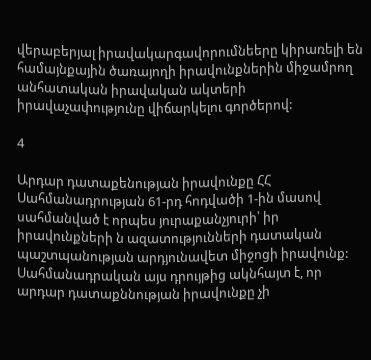վերաբերյալ իրավակարգավորումնեերը կիրառելի են համայնքային ծառայողի իրավունքներին միջամրող անհատական իրավական ակտերի իրավաչափությունը վիճարկելու գործերով:

4

Արդար դատաքենության իրավունքը ՀՀ Սահմանադրության 61-րդ հոդվածի 1-ին մասով սահմանված է որպես յուրաքանչյուրի՝ իր իրավունքների ն ազատությունների դատական պաշտպանության արդյունավետ միջոցի իրավունք: Սահմանադրական այս դրույթից ակնհայտ է, որ արդար դատաքննության իրավունքը չի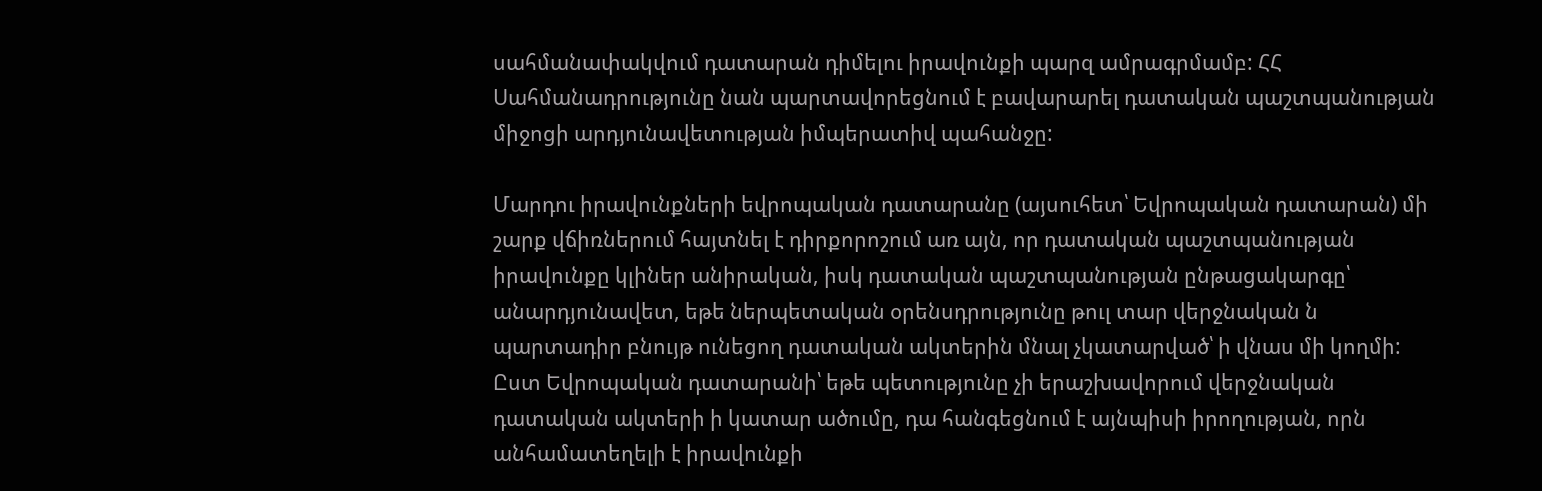սահմանափակվում դատարան դիմելու իրավունքի պարզ ամրագրմամբ: ՀՀ Սահմանադրությունը նան պարտավորեցնում է բավարարել դատական պաշտպանության միջոցի արդյունավետության իմպերատիվ պահանջը:

Մարդու իրավունքների եվրոպական դատարանը (այսուհետ՝ Եվրոպական դատարան) մի շարք վճիռներում հայտնել է դիրքորոշում առ այն, որ դատական պաշտպանության իրավունքը կլիներ անիրական, իսկ դատական պաշտպանության ընթացակարգը՝ անարդյունավետ, եթե ներպետական օրենսդրությունը թուլ տար վերջնական ն պարտադիր բնույթ ունեցող դատական ակտերին մնալ չկատարված՝ ի վնաս մի կողմի: Ըստ Եվրոպական դատարանի՝ եթե պետությունը չի երաշխավորում վերջնական դատական ակտերի ի կատար ածումը, դա հանգեցնում է այնպիսի իրողության, որն անհամատեղելի է իրավունքի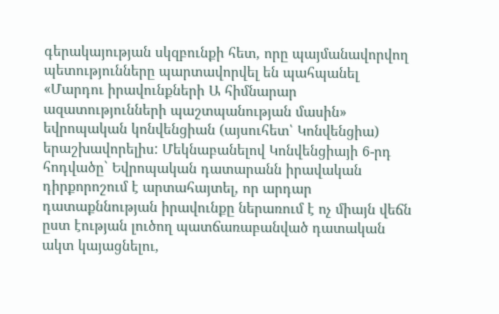գերակայության սկզբունքի հետ, որը պայմանավորվող պետությունները պարտավորվել են պահպանել «Մարդու իրավունքների Ա հիմնարար ազատությունների պաշտպանության մասին» եվրոպական կոնվենցիան (այսուհետ՝ Կոնվենցիա) երաշխավորելիս: Մեկնաբանելով Կոնվենցիայի 6-րդ հոդվածը` Եվրոպական դատարանն իրավական դիրքորոշում է արտահայտել, որ արդար դատաքննության իրավունքը ներառում է ոչ միայն վեճն ըստ էության լուծող պատճառաբանված դատական ակտ կայացնելու,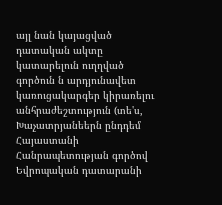այլ նան կայացված դատական ակտը կատարելուն ուղղված գործուն ն արդյունավետ կառուցակարգեր կիրառելու անհրաժեշտություն (տե'ս, Խաչատրյանեերն ընդդեմ Հայաստանի Հանրապետության գործով Եվրոպական դատարանի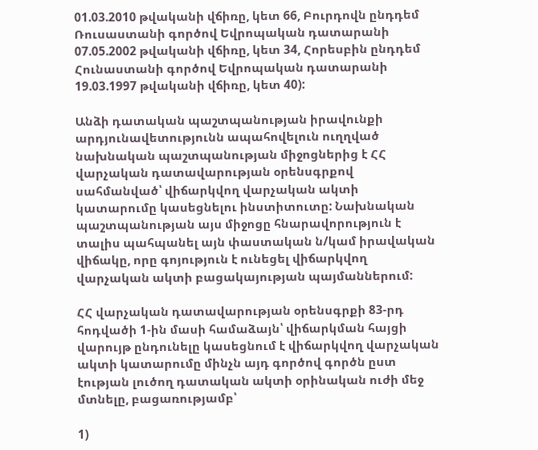01.03.2010 թվականի վճիռը, կետ 66, Բուրդովն ընդդեմ Ռուսաստանի գործով Եվրոպական դատարանի 07.05.2002 թվականի վճիռը, կետ 34, Հորեսբին ընդդեմ Հունաստանի գործով Եվրոպական դատարանի 19.03.1997 թվականի վճիռը, կետ 40):

Անձի դատական պաշտպանության իրավունքի արդյունավետությունն ապահովելուն ուղղված նախնական պաշտպանության միջոցներից է ՀՀ վարչական դատավարության օրենսգրքով սահմանված՝ վիճարկվող վարչական ակտի կատարումը կասեցնելու ինստիտուտը: Նախնական պաշտպանության այս միջոցը հնարավորություն է տալիս պահպանել այն փաստական ն/կամ իրավական վիճակը, որը գոյություն է ունեցել վիճարկվող վարչական ակտի բացակայության պայմաններում:

ՀՀ վարչական դատավարության օրենսգրքի 83-րդ հոդվածի 1-ին մասի համաձայն՝ վիճարկման հայցի վարույթ ընդունելը կասեցնում է վիճարկվող վարչական ակտի կատարումը մինչն այդ գործով գործն ըստ էության լուծող դատական ակտի օրինական ուժի մեջ մտնելը, բացառությամբ՝

1)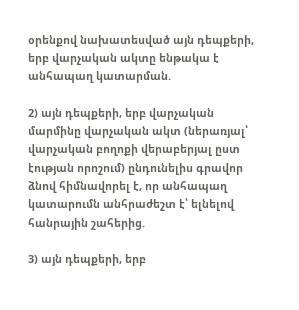օրենքով նախատեսված այն դեպքերի, երբ վարչական ակտը ենթակա է անհապաղ կատարման.

2) այն դեպքերի, երբ վարչական մարմինը վարչական ակտ (ներառյալ՝ վարչական բողոքի վերաբերյալ ըստ էության որոշում) ընդունելիս գրավոր ձնով հիմնավորել է, որ անհապաղ կատարումն անհրաժեշտ է՝ ելնելով հանրային շահերից.

3) այն դեպքերի, երբ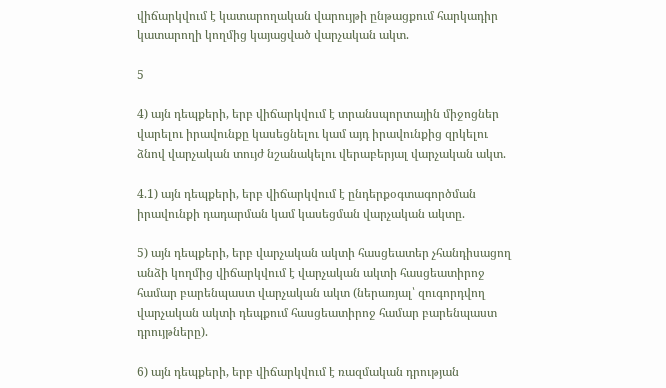վիճարկվում է կատարողական վարույթի ընթացքում հարկադիր կատարողի կողմից կայացված վարչական ակտ.

5

4) այն դեպքերի, երբ վիճարկվում է տրանսպորտային միջոցներ վարելու իրավունքը կասեցնելու կամ այդ իրավունքից զրկելու ձնով վարչական տույժ նշանակելու վերաբերյալ վարչական ակտ.

4.1) այն դեպքերի, երբ վիճարկվում է ընդերքօգտագործման իրավունքի դադարման կամ կասեցման վարչական ակտը.

5) այն դեպքերի, երբ վարչական ակտի հասցեատեր չհանդիսացող անձի կողմից վիճարկվում է վարչական ակտի հասցեատիրոջ համար բարենպաստ վարչական ակտ (ներառյալ՝ զուգորդվող վարչական ակտի դեպքում հասցեատիրոջ համար բարենպաստ դրույթները).

6) այն դեպքերի, երբ վիճարկվում է ռազմական դրության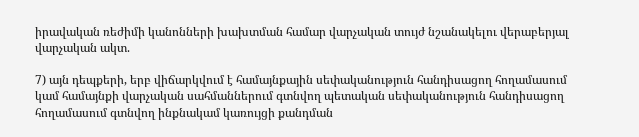իրավական ռեժիմի կանոնների խախտման համար վարչական տույժ նշանակելու վերաբերյալ վարչական ակտ.

7) այն դեպքերի, երբ վիճարկվում է համայնքային սեփականություն հանդիսացող հողամասում կամ համայնքի վարչական սահմաններում գտնվող պետական սեփականություն հանդիսացող հողամասում գտնվող ինքնակամ կառույցի քանդման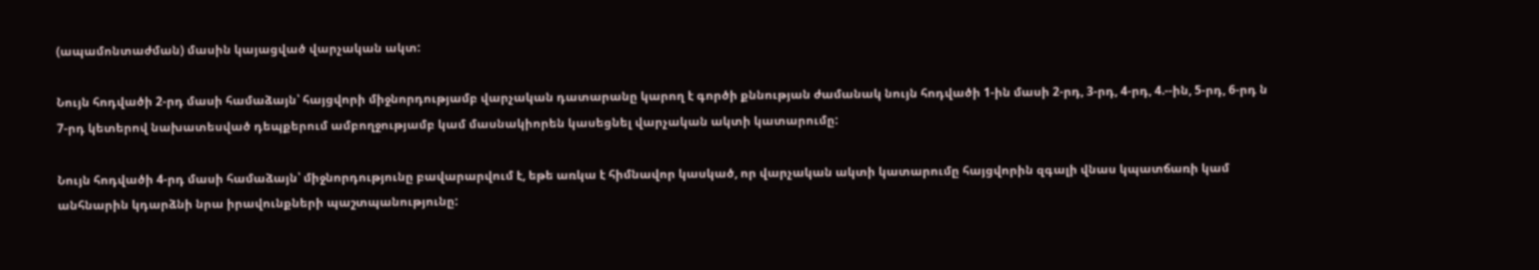(ապամոնտաժման) մասին կայացված վարչական ակտ:

Նույն հոդվածի 2-րդ մասի համաձայն՝ հայցվորի միջնորդությամբ վարչական դատարանը կարող է գործի քննության ժամանակ նույն հոդվածի 1-ին մասի 2-րդ, 3-րդ, 4-րդ, 4.--ին, 5-րդ, 6-րդ ն 7-րդ կետերով նախատեսված դեպքերում ամբողջությամբ կամ մասնակիորեն կասեցնել վարչական ակտի կատարումը:

Նույն հոդվածի 4-րդ մասի համաձայն՝ միջնորդությունը բավարարվում է, եթե առկա է հիմնավոր կասկած, որ վարչական ակտի կատարումը հայցվորին զգալի վնաս կպատճառի կամ անհնարին կդարձնի նրա իրավունքների պաշտպանությունը: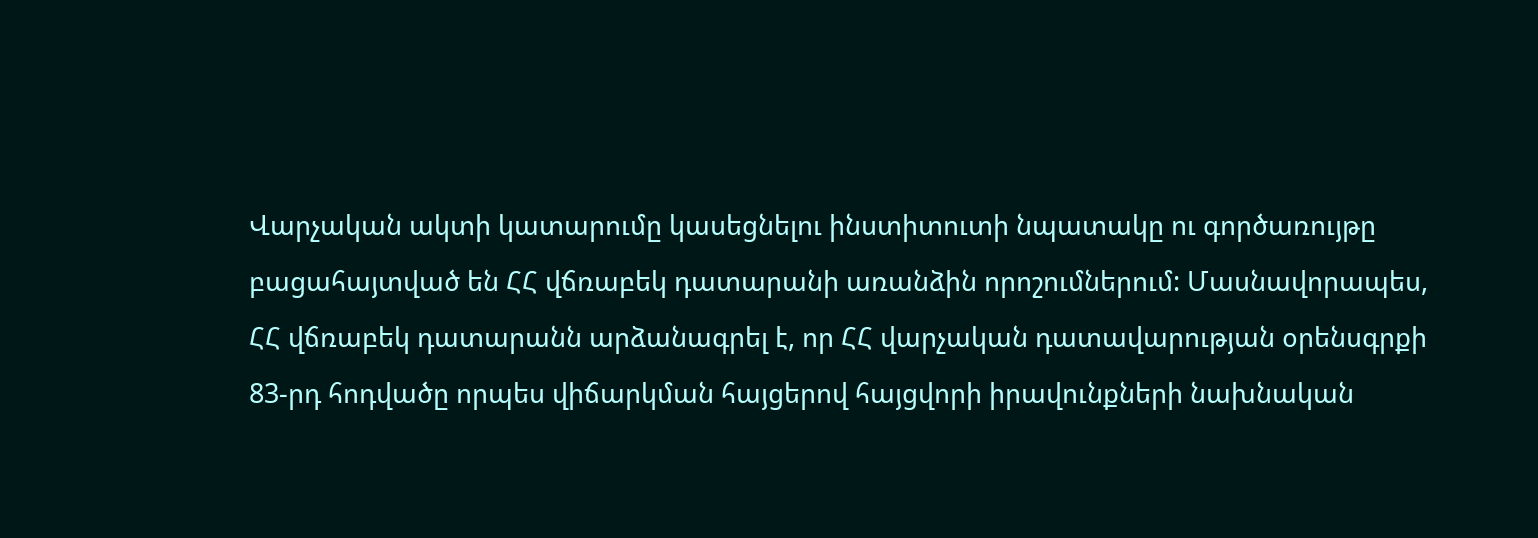Վարչական ակտի կատարումը կասեցնելու ինստիտուտի նպատակը ու գործառույթը բացահայտված են ՀՀ վճռաբեկ դատարանի առանձին որոշումներում: Մասնավորապես, ՀՀ վճռաբեկ դատարանն արձանագրել է, որ ՀՀ վարչական դատավարության օրենսգրքի 83-րդ հոդվածը որպես վիճարկման հայցերով հայցվորի իրավունքների նախնական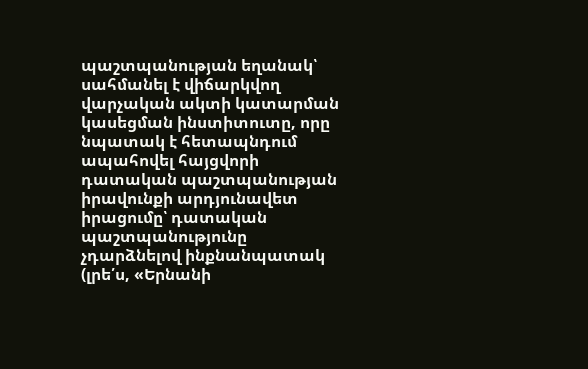պաշտպանության եղանակ՝ սահմանել է վիճարկվող վարչական ակտի կատարման կասեցման ինստիտուտը, որը նպատակ է հետապնդում ապահովել հայցվորի դատական պաշտպանության իրավունքի արդյունավետ իրացումը՝ դատական պաշտպանությունը չդարձնելով ինքնանպատակ (լրե՛ս, «Երնանի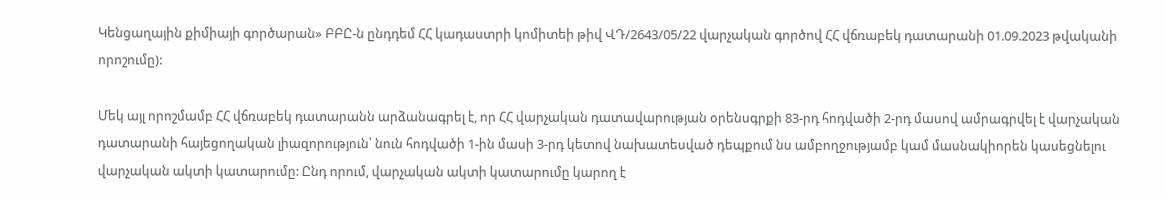Կենցաղային քիմիայի գործարան» ԲԲԸ-ն ընդդեմ ՀՀ կադաստրի կոմիտեի թիվ ՎԴ/2643/05/22 վարչական գործով ՀՀ վճռաբեկ դատարանի 01.09.2023 թվականի որոշումը):

Մեկ այլ որոշմամբ ՀՀ վճռաբեկ դատարանն արձանագրել է, որ ՀՀ վարչական դատավարության օրենսգրքի 83-րդ հոդվածի 2-րդ մասով ամրագրվել է վարչական դատարանի հայեցողական լիազորություն՝ նուն հոդվածի 1-ին մասի 3-րդ կետով նախատեսված դեպքում նս ամբողջությամբ կամ մասնակիորեն կասեցնելու վարչական ակտի կատարումը: Ընդ որում, վարչական ակտի կատարումը կարող է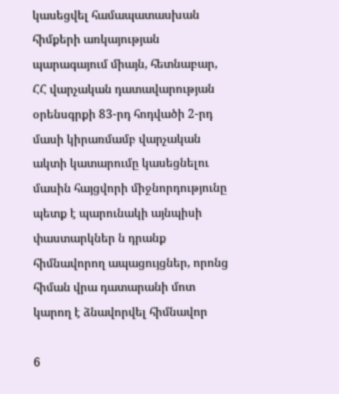կասեցվել համապատասխան հիմքերի առկայության պարագայում միայն, հետնաբար, ՀՀ վարչական դատավարության օրենսգրքի 83-րդ հոդվածի 2-րդ մասի կիրառմամբ վարչական ակտի կատարումը կասեցնելու մասին հայցվորի միջնորդությունը պետք է պարունակի այնպիսի փաստարկներ ն դրանք հիմնավորող ապացույցներ, որոնց հիման վրա դատարանի մոտ կարող է ձնավորվել հիմնավոր

6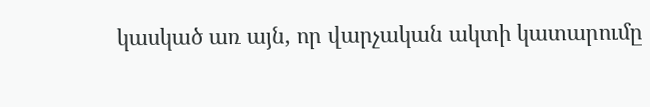կասկած առ այն, որ վարչական ակտի կատարումը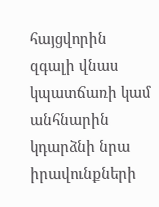հայցվորին զգալի վնաս կպատճառի կամ անհնարին կդարձնի նրա իրավունքների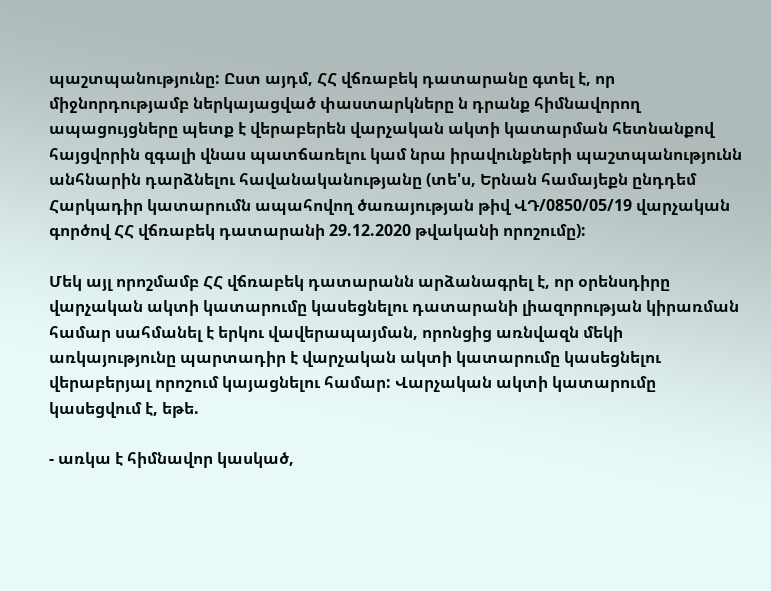պաշտպանությունը: Ըստ այդմ, ՀՀ վճռաբեկ դատարանը գտել է, որ միջնորդությամբ ներկայացված փաստարկները ն դրանք հիմնավորող ապացույցները պետք է վերաբերեն վարչական ակտի կատարման հետնանքով հայցվորին զգալի վնաս պատճառելու կամ նրա իրավունքների պաշտպանությունն անհնարին դարձնելու հավանականությանը (տե'ս, Երնան համայեքն ընդդեմ Հարկադիր կատարումն ապահովող ծառայության թիվ ՎԴ/0850/05/19 վարչական գործով ՀՀ վճռաբեկ դատարանի 29.12.2020 թվականի որոշումը):

Մեկ այլ որոշմամբ ՀՀ վճռաբեկ դատարանն արձանագրել է, որ օրենսդիրը վարչական ակտի կատարումը կասեցնելու դատարանի լիազորության կիրառման համար սահմանել է երկու վավերապայման, որոնցից առնվազն մեկի առկայությունը պարտադիր է վարչական ակտի կատարումը կասեցնելու վերաբերյալ որոշում կայացնելու համար: Վարչական ակտի կատարումը կասեցվում է, եթե.

- առկա է հիմնավոր կասկած,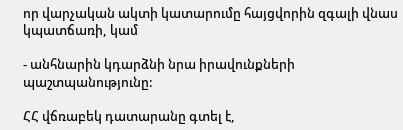որ վարչական ակտի կատարումը հայցվորին զգալի վնաս կպատճառի, կամ

- անհնարին կդարձնի նրա իրավունքների պաշտպանությունը:

ՀՀ վճռաբեկ դատարանը գտել է,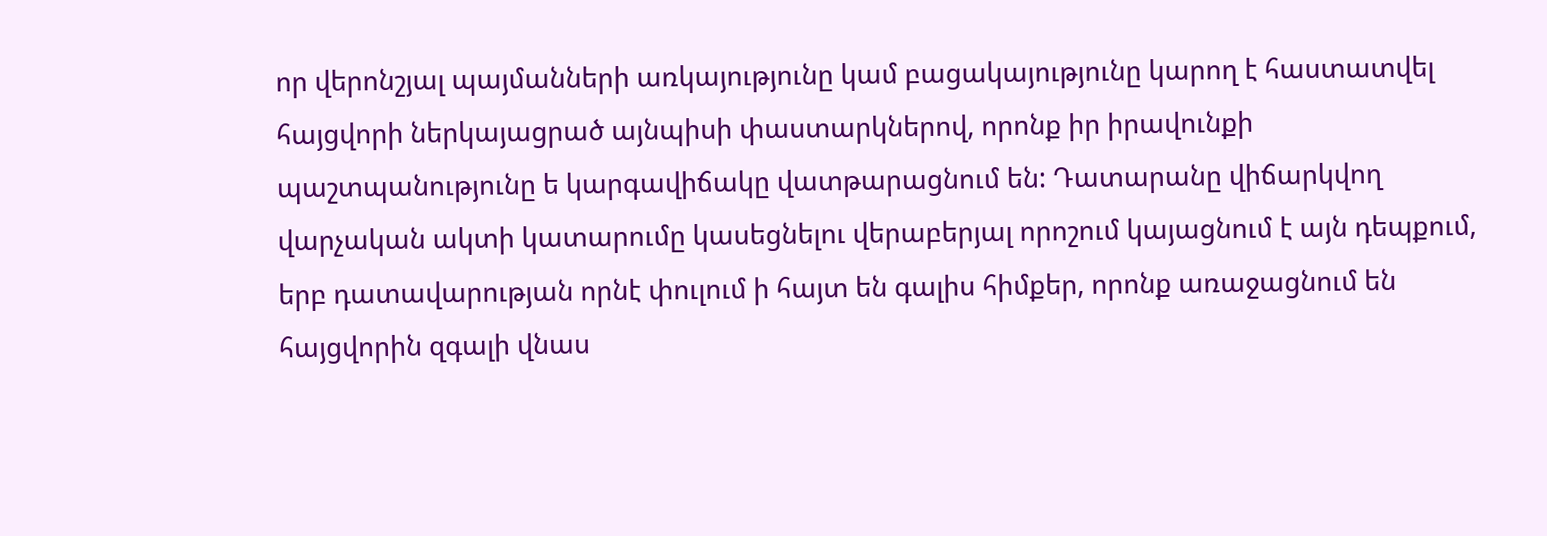որ վերոնշյալ պայմանների առկայությունը կամ բացակայությունը կարող է հաստատվել հայցվորի ներկայացրած այնպիսի փաստարկներով, որոնք իր իրավունքի պաշտպանությունը ե կարգավիճակը վատթարացնում են: Դատարանը վիճարկվող վարչական ակտի կատարումը կասեցնելու վերաբերյալ որոշում կայացնում է այն դեպքում, երբ դատավարության որնէ փուլում ի հայտ են գալիս հիմքեր, որոնք առաջացնում են հայցվորին զգալի վնաս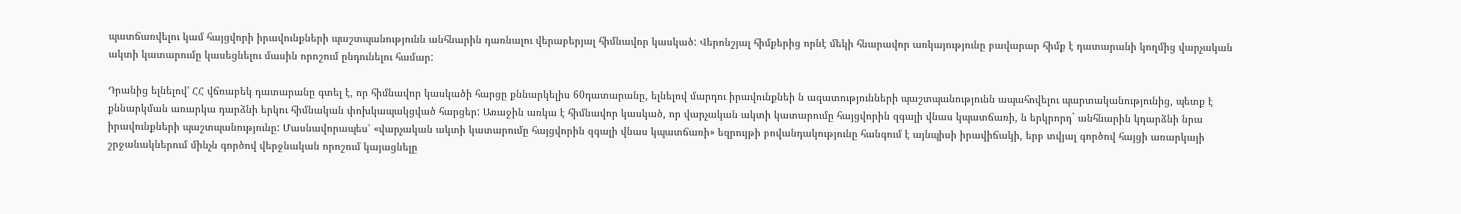պատճառվելու կամ հայցվորի իրավունքների պաշտպանությունն անհնարին դառնալու վերաբերյալ հիմնավոր կասկած: Վերոնշյալ հիմքերից որնէ մեկի հնարավոր առկայությունը բավարար հիմք է դատարանի կողմից վարչական ակտի կատարումը կասեցնելու մասին որոշում ընդունելու համար:

Դրանից ելնելով' ՀՀ վճռաբեկ դատարանը գտել է, որ հիմնավոր կասկածի հարցը քննարկելիս 60դատարանը, ելնելով մարդու իրավունքնեի ն ազատությունների պաշտպանությունն ապահովելու պարտականությունից, պետք է քննարկման առարկա դարձնի երկու հիմնական փոխկապակցված հարցեր: Առաջին առկա է հիմնավոր կասկած, որ վարչական ակտի կատարումը հայցվորին զգալի վնաս կպատճառի, ն երկրորդ` անհնարին կդարձնի նրա իրավունքների պաշտպանությունը: Մասնավորապես՝ «վարչական ակտի կատարումը հայցվորին զգալի վնաս կպատճառի» եզրույթի բովանդակությունը հանգում է այնպիսի իրավիճակի, երբ տվյալ գործով հայցի առարկայի շրջանակներում մինչն գործով վերջնական որոշում կայացնելը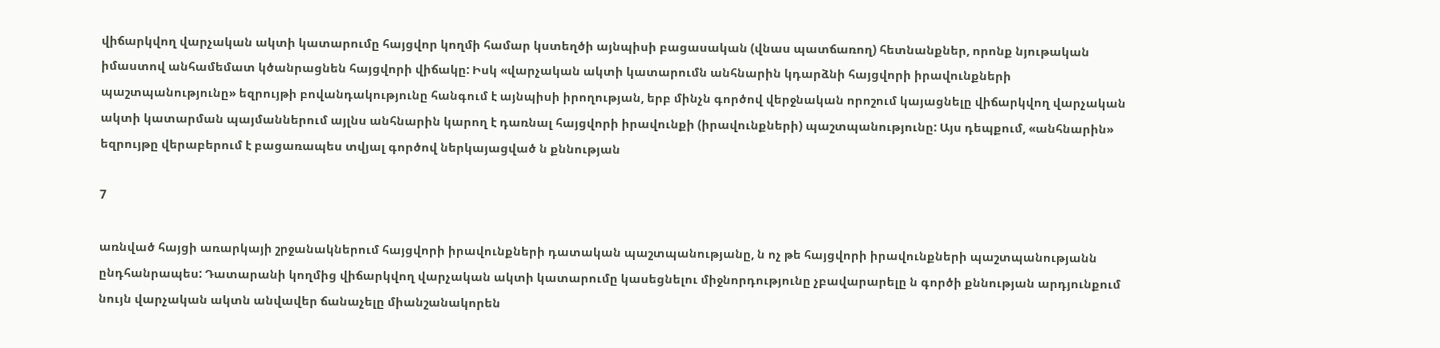վիճարկվող վարչական ակտի կատարումը հայցվոր կողմի համար կստեղծի այնպիսի բացասական (վնաս պատճառող) հետնանքներ, որոնք նյութական իմաստով անհամեմատ կծանրացնեն հայցվորի վիճակը: Իսկ «վարչական ակտի կատարումն անհնարին կդարձնի հայցվորի իրավունքների պաշտպանությունը» եզրույթի բովանդակությունը հանգում է այնպիսի իրողության, երբ մինչն գործով վերջնական որոշում կայացնելը վիճարկվող վարչական ակտի կատարման պայմաններում այլնս անհնարին կարող է դառնալ հայցվորի իրավունքի (իրավունքների) պաշտպանությունը: Այս դեպքում, «անհնարին» եզրույթը վերաբերում է բացառապես տվյալ գործով ներկայացված ն քննության

7

առնված հայցի առարկայի շրջանակներում հայցվորի իրավունքների դատական պաշտպանությանը, ն ոչ թե հայցվորի իրավունքների պաշտպանությանն ընդհանրապես: Դատարանի կողմից վիճարկվող վարչական ակտի կատարումը կասեցնելու միջնորդությունը չբավարարելը ն գործի քննության արդյունքում նույն վարչական ակտն անվավեր ճանաչելը միանշանակորեն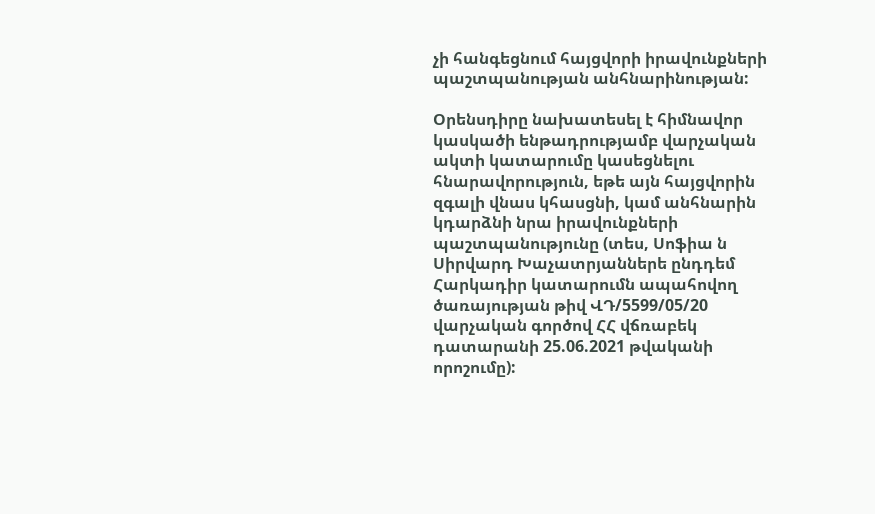չի հանգեցնում հայցվորի իրավունքների պաշտպանության անհնարինության:

Օրենսդիրը նախատեսել է հիմնավոր կասկածի ենթադրությամբ վարչական ակտի կատարումը կասեցնելու հնարավորություն, եթե այն հայցվորին զգալի վնաս կհասցնի, կամ անհնարին կդարձնի նրա իրավունքների պաշտպանությունը (տես, Սոֆիա ն Սիրվարդ Խաչատրյաններե ընդդեմ Հարկադիր կատարումն ապահովող ծառայության թիվ ՎԴ/5599/05/20 վարչական գործով ՀՀ վճռաբեկ դատարանի 25.06.2021 թվականի որոշումը):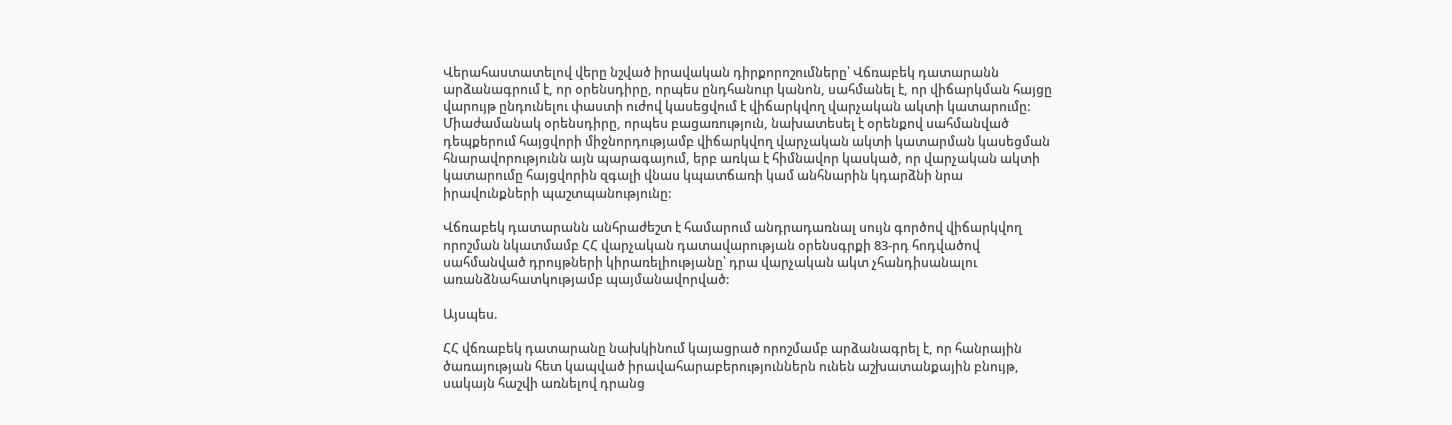Վերահաստատելով վերը նշված իրավական դիրքորոշումները՝ Վճռաբեկ դատարանն արձանագրում է, որ օրենսդիրը, որպես ընդհանուր կանոն, սահմանել է, որ վիճարկման հայցը վարույթ ընդունելու փաստի ուժով կասեցվում է վիճարկվող վարչական ակտի կատարումը: Միաժամանակ օրենսդիրը, որպես բացառություն, նախատեսել է օրենքով սահմանված դեպքերում հայցվորի միջնորդությամբ վիճարկվող վարչական ակտի կատարման կասեցման հնարավորությունն այն պարագայում, երբ առկա է հիմնավոր կասկած, որ վարչական ակտի կատարումը հայցվորին զգալի վնաս կպատճառի կամ անհնարին կդարձնի նրա իրավունքների պաշտպանությունը:

Վճռաբեկ դատարանն անհրաժեշտ է համարում անդրադառնալ սույն գործով վիճարկվող որոշման նկատմամբ ՀՀ վարչական դատավարության օրենսգրքի 83-րդ հոդվածով սահմանված դրույթների կիրառելիությանը՝ դրա վարչական ակտ չհանդիսանալու առանձնահատկությամբ պայմանավորված:

Այսպես.

ՀՀ վճռաբեկ դատարանը նախկինում կայացրած որոշմամբ արձանագրել է, որ հանրային ծառայության հետ կապված իրավահարաբերություններն ունեն աշխատանքային բնույթ, սակայն հաշվի առնելով դրանց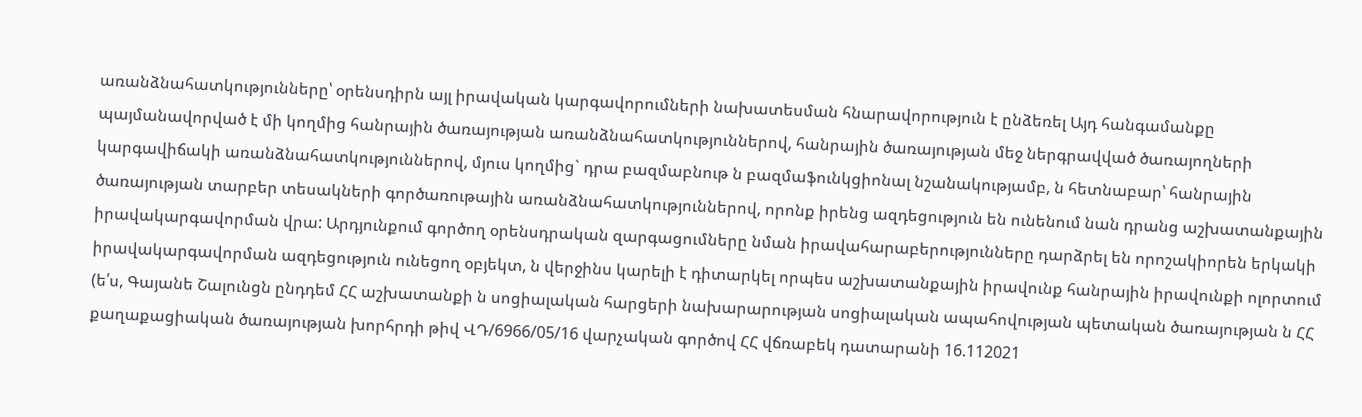առանձնահատկությունները՝ օրենսդիրն այլ իրավական կարգավորումների նախատեսման հնարավորություն է ընձեռել Այդ հանգամանքը պայմանավորված է մի կողմից հանրային ծառայության առանձնահատկություններով, հանրային ծառայության մեջ ներգրավված ծառայողների կարգավիճակի առանձնահատկություններով, մյուս կողմից` դրա բազմաբնութ ն բազմաֆունկցիոնալ նշանակությամբ, ն հետնաբար՝ հանրային ծառայության տարբեր տեսակների գործառութային առանձնահատկություններով, որոնք իրենց ազդեցություն են ունենում նան դրանց աշխատանքային իրավակարգավորման վրա: Արդյունքում գործող օրենսդրական զարգացումները նման իրավահարաբերությունները դարձրել են որոշակիորեն երկակի իրավակարգավորման ազդեցություն ունեցող օբյեկտ, ն վերջինս կարելի է դիտարկել որպես աշխատանքային իրավունք հանրային իրավունքի ոլորտում (ե՛ս, Գայանե Շալունցն ընդդեմ ՀՀ աշխատանքի ն սոցիալական հարցերի նախարարության սոցիալական ապահովության պետական ծառայության ն ՀՀ քաղաքացիական ծառայության խորհրդի թիվ ՎԴ/6966/05/16 վարչական գործով ՀՀ վճռաբեկ դատարանի 16.112021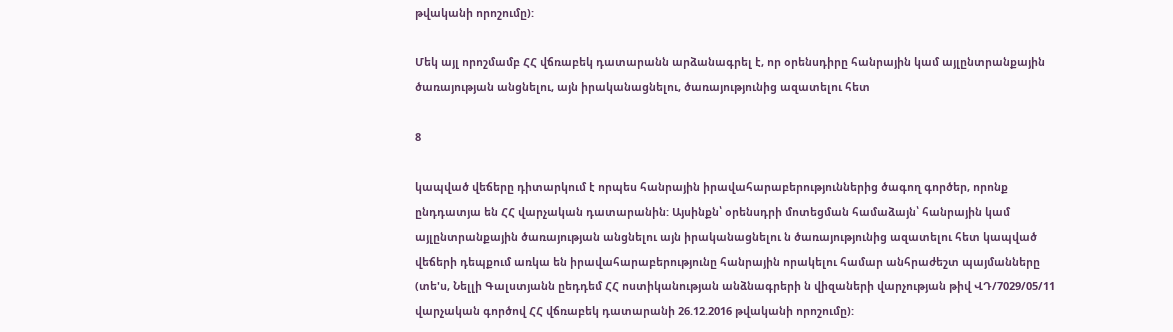թվականի որոշումը):

Մեկ այլ որոշմամբ ՀՀ վճռաբեկ դատարանն արձանագրել է, որ օրենսդիրը հանրային կամ այլընտրանքային ծառայության անցնելու, այն իրականացնելու, ծառայությունից ազատելու հետ

8

կապված վեճերը դիտարկում է որպես հանրային իրավահարաբերություններից ծագող գործեր, որոնք ընդդատյա են ՀՀ վարչական դատարանին: Այսինքն՝ օրենսդրի մոտեցման համաձայն՝ հանրային կամ այլընտրանքային ծառայության անցնելու այն իրականացնելու ն ծառայությունից ազատելու հետ կապված վեճերի դեպքում առկա են իրավահարաբերությունը հանրային որակելու համար անհրաժեշտ պայմանները (տե'ս, Նելլի Գալստյանն ըեդդեմ ՀՀ ոստիկանության անձնագրերի ն վիզաների վարչության թիվ ՎԴ/7029/05/11 վարչական գործով ՀՀ վճռաբեկ դատարանի 26.12.2016 թվականի որոշումը):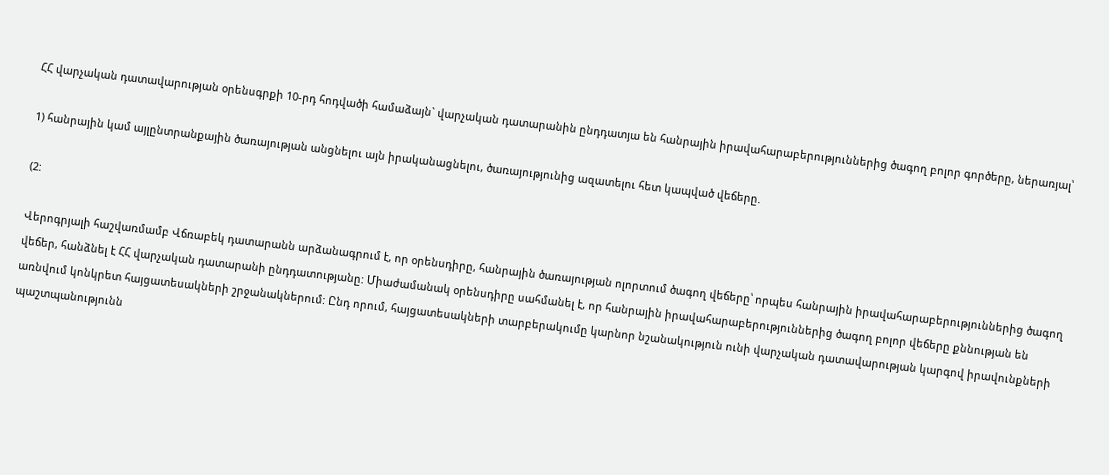ՀՀ վարչական դատավարության օրենսգրքի 10-րդ հոդվածի համաձայն` վարչական դատարանին ընդդատյա են հանրային իրավահարաբերություններից ծագող բոլոր գործերը, ներառյալ՝

1) հանրային կամ այլընտրանքային ծառայության անցնելու այն իրականացնելու, ծառայությունից ազատելու հետ կապված վեճերը.

(2:

Վերոգրյալի հաշվառմամբ Վճռաբեկ դատարանն արձանագրում է, որ օրենսդիրը, հանրային ծառայության ոլորտում ծագող վեճերը՝ որպես հանրային իրավահարաբերություններից ծագող վեճեր, հանձնել է ՀՀ վարչական դատարանի ընդդատությանը: Միաժամանակ օրենսդիրը սահմանել է, որ հանրային իրավահարաբերություններից ծագող բոլոր վեճերը քննության են առնվում կոնկրետ հայցատեսակների շրջանակներում: Ընդ որում, հայցատեսակների տարբերակումը կարնոր նշանակություն ունի վարչական դատավարության կարգով իրավունքների պաշտպանությունն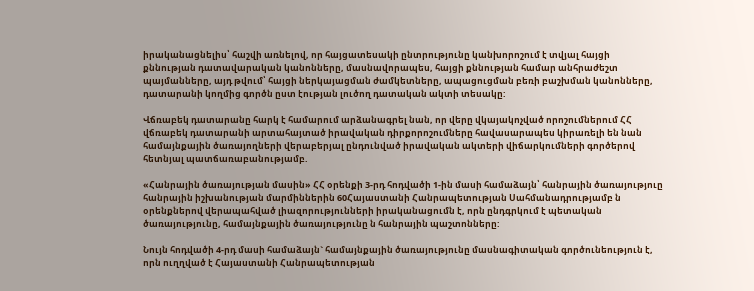իրականացնելիս՝ հաշվի առնելով, որ հայցատեսակի ընտրությունը կանխորոշում է տվյալ հայցի քննության դատավարական կանոնները, մասնավորապես, հայցի քննության համար անհրաժեշտ պայմանները, այդ թվում՝ հայցի ներկայացման ժամկետները, ապացուցման բեռի բաշխման կանոնները, դատարանի կողմից գործն ըստ էության լուծող դատական ակտի տեսակը:

Վճռաբեկ դատարանը հարկ է համարում արձանագրել նան, որ վերը վկայակոչված որոշումներում ՀՀ վճռաբեկ դատարանի արտահայտած իրավական դիրքորոշումները հավասարապես կիրառելի են նան համայնքային ծառայողների վերաբերյալ ընդունված իրավական ակտերի վիճարկումների գործերով հետնյալ պատճառաբանությամբ.

«Հանրային ծառայության մասին» ՀՀ օրենքի 3-րդ հոդվածի 1-ին մասի համաձայն՝ հանրային ծառայություը հանրային իշխանության մարմիններին 60Հայաստանի Հանրապետության Սահմանադրությամբ ն օրենքներով վերապահված լիազորությունների իրականացումն է, որն ընդգրկում է պետական ծառայությունը, համայնքային ծառայությունը ն հանրային պաշտոնները:

Նույն հոդվածի 4-րդ մասի համաձայն` համայնքային ծառայությունը մասնագիտական գործունեություն է, որն ուղղված է Հայաստանի Հանրապետության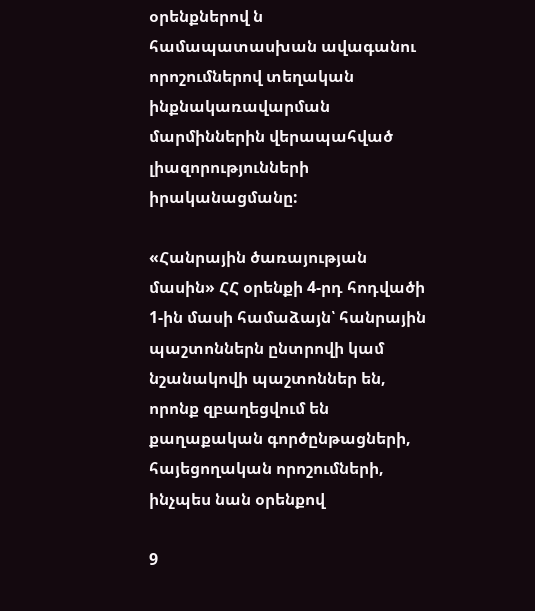օրենքներով ն համապատասխան ավագանու որոշումներով տեղական ինքնակառավարման մարմիններին վերապահված լիազորությունների իրականացմանը:

«Հանրային ծառայության մասին» ՀՀ օրենքի 4-րդ հոդվածի 1-ին մասի համաձայն՝ հանրային պաշտոններն ընտրովի կամ նշանակովի պաշտոններ են, որոնք զբաղեցվում են քաղաքական գործընթացների, հայեցողական որոշումների, ինչպես նան օրենքով

9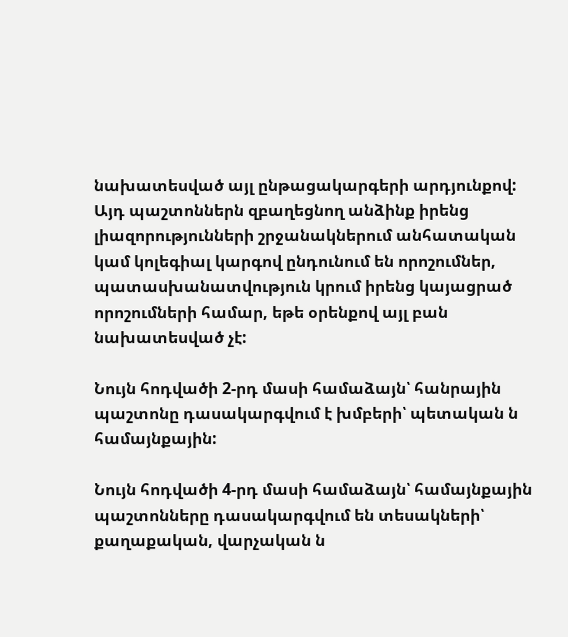նախատեսված այլ ընթացակարգերի արդյունքով: Այդ պաշտոններն զբաղեցնող անձինք իրենց լիազորությունների շրջանակներում անհատական կամ կոլեգիալ կարգով ընդունում են որոշումներ, պատասխանատվություն կրում իրենց կայացրած որոշումների համար, եթե օրենքով այլ բան նախատեսված չէ:

Նույն հոդվածի 2-րդ մասի համաձայն՝ հանրային պաշտոնը դասակարգվում է խմբերի՝ պետական ն համայնքային:

Նույն հոդվածի 4-րդ մասի համաձայն՝ համայնքային պաշտոնները դասակարգվում են տեսակների՝ քաղաքական, վարչական ն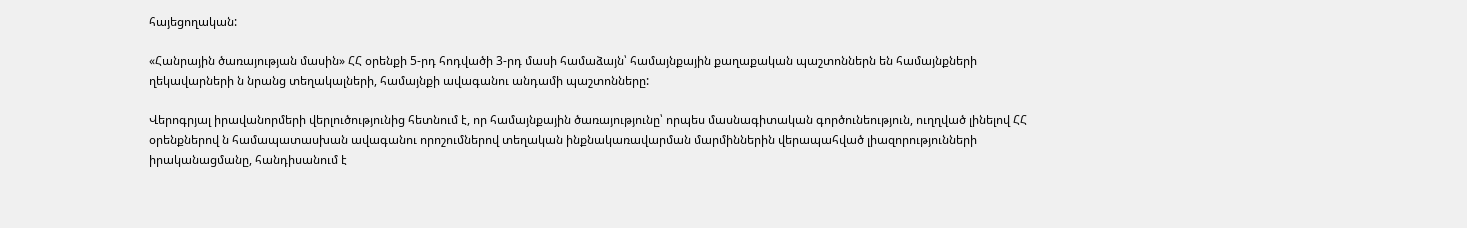հայեցողական:

«Հանրային ծառայության մասին» ՀՀ օրենքի 5-րդ հոդվածի 3-րդ մասի համաձայն՝ համայնքային քաղաքական պաշտոններն են համայնքների ղեկավարների ն նրանց տեղակալների, համայնքի ավագանու անդամի պաշտոնները:

Վերոգրյալ իրավանորմերի վերլուծությունից հետնում է, որ համայնքային ծառայությունը՝ որպես մասնագիտական գործունեություն, ուղղված լինելով ՀՀ օրենքներով ն համապատասխան ավագանու որոշումներով տեղական ինքնակառավարման մարմիններին վերապահված լիազորությունների իրականացմանը, հանդիսանում է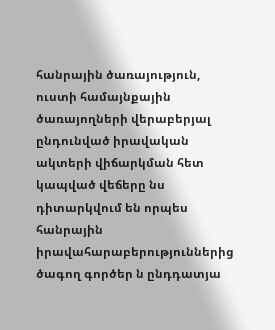հանրային ծառայություն, ուստի համայնքային ծառայողների վերաբերյալ ընդունված իրավական ակտերի վիճարկման հետ կապված վեճերը նս դիտարկվում են որպես հանրային իրավահարաբերություններից ծագող գործեր ն ընդդատյա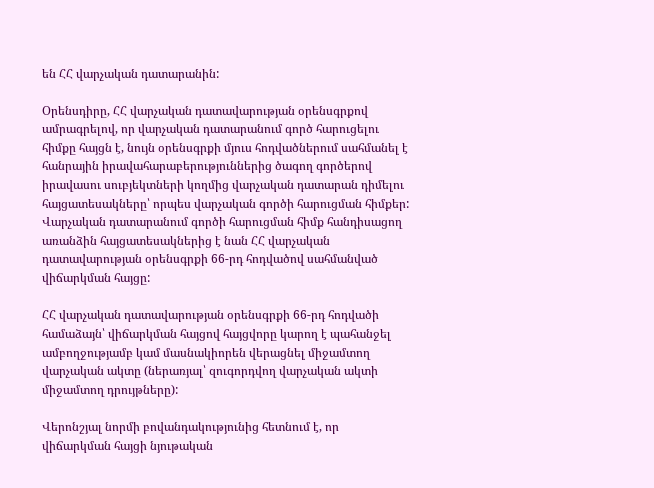են ՀՀ վարչական դատարանին:

Օրենսդիրը, ՀՀ վարչական դատավարության օրենսգրքով ամրագրելով, որ վարչական դատարանում գործ հարուցելու հիմքը հայցն է, նույն օրենսգրքի մյուս հոդվածներում սահմանել է հանրային իրավահարաբերություններից ծագող գործերով իրավասու սուբյեկտների կողմից վարչական դատարան դիմելու հայցատեսակները՝ որպես վարչական գործի հարուցման հիմքեր: Վարչական դատարանում գործի հարուցման հիմք հանդիսացող առանձին հայցատեսակներից է նան ՀՀ վարչական դատավարության օրենսգրքի 66-րդ հոդվածով սահմանված վիճարկման հայցը:

ՀՀ վարչական դատավարության օրենսգրքի 66-րդ հոդվածի համաձայն՝ վիճարկման հայցով հայցվորը կարող է պահանջել ամբողջությամբ կամ մասնակիորեն վերացնել միջամտող վարչական ակտը (ներառյալ՝ զուգորդվող վարչական ակտի միջամտող դրույթները):

Վերոնշյալ նորմի բովանդակությունից հետնում է, որ վիճարկման հայցի նյութական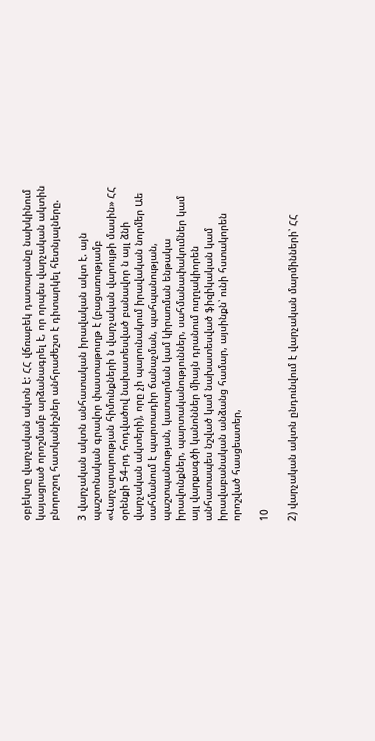օբյեկտը վարչական ակտն է: ՀՀ վճռաբեկ դատարանը նախկինում կայացրած որոշմամբ արձանագրել է, որ որպես վարչական ակտին բնորոշող հատկանիշներ անհրաժեշտ է դիտարկել հետնյալները.

3 վարչական ակտն անհատական իրավական ակտ է. այն պաշտոնական գրավոր փաստաթուղթ է (բացառությամբ «Վարչարարության հիմունքների ն վարչական վարույթի մասին» ՀՀ օրենքի 54-րդ հոդվածով նախատեսված բանավոր ն այլ ձնի վարչական ակտերի), որը չի պարունակում իրավական նորմեր Աե սահմանում է պարտադիր ճանաչման, պահպանության, պաշտպանության, կատարման կամ կիրառման ենթակա իրավունքներ, պարտականություններ, սահմանափակումներ կամ այլ վարքագծի կանոններ միայն դրանում ուղղակիորեն անհատապես նշված կամ նախատեսված ֆիզիկական կամ իրավաբանական անձանց համար, այսինքն՝ ունի հստակորեն որոշված հասցեատեր,

10

2) վարչական ակտն ընդունվում է վարչական մարմինների՝ ՀՀ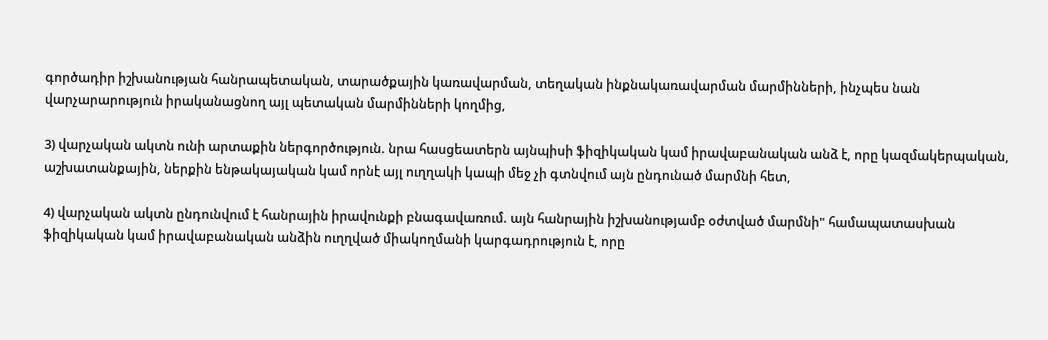գործադիր իշխանության հանրապետական, տարածքային կառավարման, տեղական ինքնակառավարման մարմինների, ինչպես նան վարչարարություն իրականացնող այլ պետական մարմինների կողմից,

3) վարչական ակտն ունի արտաքին ներգործություն. նրա հասցեատերն այնպիսի ֆիզիկական կամ իրավաբանական անձ է, որը կազմակերպական, աշխատանքային, ներքին ենթակայական կամ որնէ այլ ուղղակի կապի մեջ չի գտնվում այն ընդունած մարմնի հետ,

4) վարչական ակտն ընդունվում է հանրային իրավունքի բնագավառում. այն հանրային իշխանությամբ օժտված մարմնի" համապատասխան ֆիզիկական կամ իրավաբանական անձին ուղղված միակողմանի կարգադրություն է, որը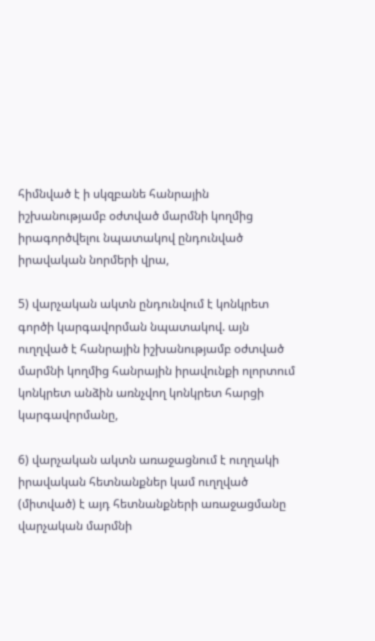հիմնված է ի սկզբանե հանրային իշխանությամբ օժտված մարմնի կողմից իրագործվելու նպատակով ընդունված իրավական նորմերի վրա,

5) վարչական ակտն ընդունվում է կոնկրետ գործի կարգավորման նպատակով. այն ուղղված է հանրային իշխանությամբ օժտված մարմնի կողմից հանրային իրավունքի ոլորտում կոնկրետ անձին առնչվող կոնկրետ հարցի կարգավորմանը,

6) վարչական ակտն առաջացնում է ուղղակի իրավական հետնանքներ կամ ուղղված (միտված) է այդ հետնանքների առաջացմանը վարչական մարմնի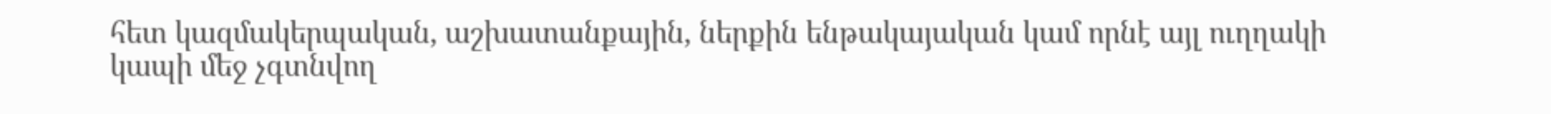հետ կազմակերպական, աշխատանքային, ներքին ենթակայական կամ որնէ այլ ուղղակի կապի մեջ չգտնվող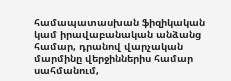համապատասխան ֆիզիկական կամ իրավաբանական անձանց համար, դրանով վարչական մարմինը վերջիններիս համար սահմանում,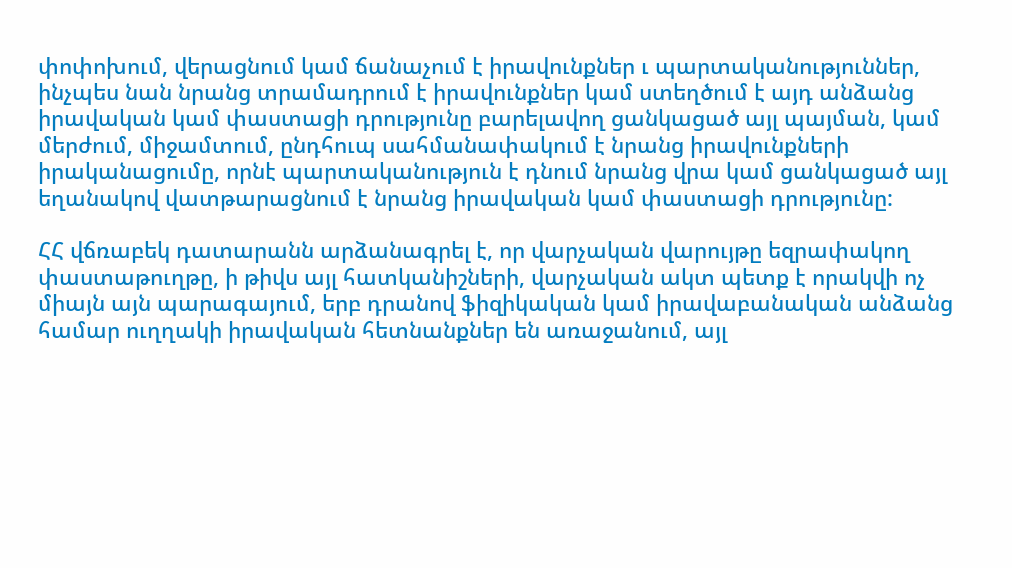փոփոխում, վերացնում կամ ճանաչում է իրավունքներ ւ պարտականություններ, ինչպես նան նրանց տրամադրում է իրավունքներ կամ ստեղծում է այդ անձանց իրավական կամ փաստացի դրությունը բարելավող ցանկացած այլ պայման, կամ մերժում, միջամտում, ընդհուպ սահմանափակում է նրանց իրավունքների իրականացումը, որնէ պարտականություն է դնում նրանց վրա կամ ցանկացած այլ եղանակով վատթարացնում է նրանց իրավական կամ փաստացի դրությունը:

ՀՀ վճռաբեկ դատարանն արձանագրել է, որ վարչական վարույթը եզրափակող փաստաթուղթը, ի թիվս այլ հատկանիշների, վարչական ակտ պետք է որակվի ոչ միայն այն պարագայում, երբ դրանով ֆիզիկական կամ իրավաբանական անձանց համար ուղղակի իրավական հետնանքներ են առաջանում, այլ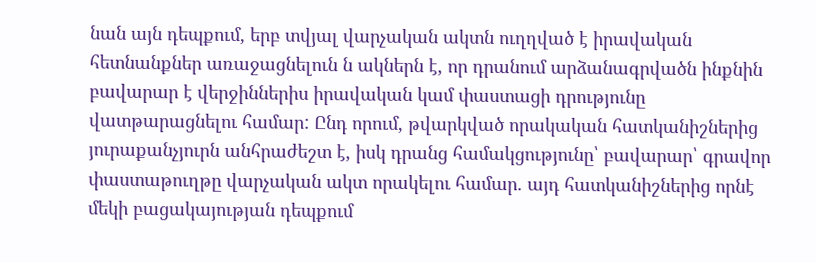նան այն դեպքում, երբ տվյալ վարչական ակտն ուղղված է իրավական հետնանքներ առաջացնելուն ն ակներն է, որ դրանում արձանագրվածն ինքնին բավարար է վերջիններիս իրավական կամ փաստացի դրությունը վատթարացնելու համար: Ընդ որում, թվարկված որակական հատկանիշներից յուրաքանչյուրն անհրաժեշտ է, իսկ դրանց համակցությունը՝ բավարար՝ գրավոր փաստաթուղթը վարչական ակտ որակելու համար. այդ հատկանիշներից որնէ մեկի բացակայության դեպքում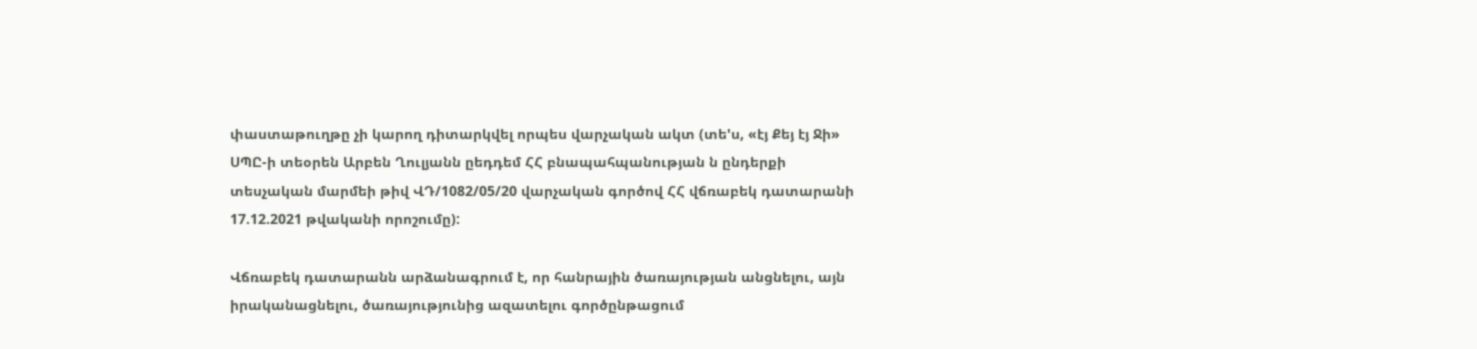փաստաթուղթը չի կարող դիտարկվել որպես վարչական ակտ (տե'ս, «էյ Քեյ էյ Ջի» ՍՊԸ-ի տեօրեն Արբեն Ղուլյանն ըեդդեմ ՀՀ բնապահպանության ն ընդերքի տեսչական մարմեի թիվ ՎԴ/1082/05/20 վարչական գործով ՀՀ վճռաբեկ դատարանի 17.12.2021 թվականի որոշումը):

Վճռաբեկ դատարանն արձանագրում է, որ հանրային ծառայության անցնելու, այն իրականացնելու, ծառայությունից ազատելու գործընթացում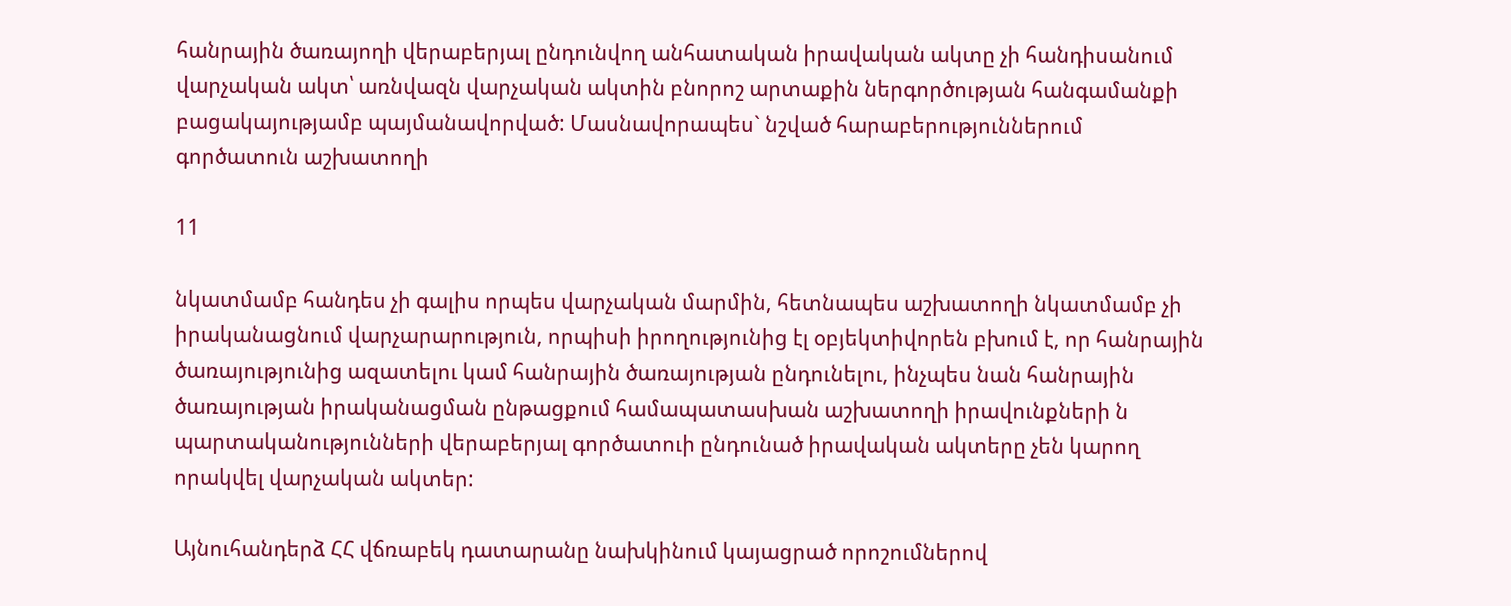հանրային ծառայողի վերաբերյալ ընդունվող անհատական իրավական ակտը չի հանդիսանում վարչական ակտ՝ առնվազն վարչական ակտին բնորոշ արտաքին ներգործության հանգամանքի բացակայությամբ պայմանավորված: Մասնավորապես` նշված հարաբերություններում գործատուն աշխատողի

11

նկատմամբ հանդես չի գալիս որպես վարչական մարմին, հետնապես աշխատողի նկատմամբ չի իրականացնում վարչարարություն, որպիսի իրողությունից էլ օբյեկտիվորեն բխում է, որ հանրային ծառայությունից ազատելու կամ հանրային ծառայության ընդունելու, ինչպես նան հանրային ծառայության իրականացման ընթացքում համապատասխան աշխատողի իրավունքների ն պարտականությունների վերաբերյալ գործատուի ընդունած իրավական ակտերը չեն կարող որակվել վարչական ակտեր:

Այնուհանդերձ ՀՀ վճռաբեկ դատարանը նախկինում կայացրած որոշումներով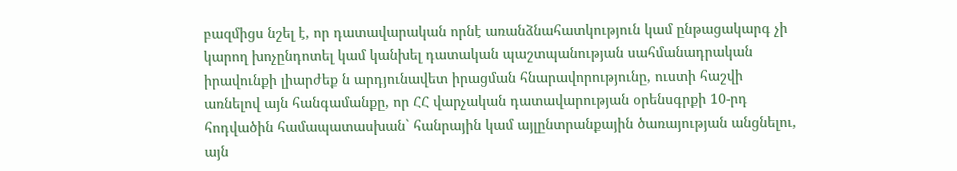բազմիցս նշել է, որ դատավարական որնէ առանձնահատկություն կամ ընթացակարգ չի կարող խոչընդոտել կամ կանխել դատական պաշտպանության սահմանադրական իրավունքի լիարժեք ն արդյունավետ իրացման հնարավորությունը, ուստի հաշվի առնելով այն հանգամանքը, որ ՀՀ վարչական դատավարության օրենսգրքի 10-րդ հոդվածին համապատասխան` հանրային կամ այլընտրանքային ծառայության անցնելու, այն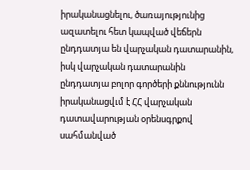իրականացնելու, ծառայությունից ազատելու հետ կապված վեճերն ընդդատյա են վարչական դատարանին, իսկ վարչական դատարանին ընդդատյա բոլոր գործերի քննությունն իրականացվւմ է ՀՀ վարչական դատավարության օրենսգրքով սահմանված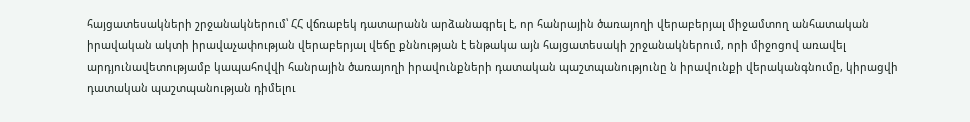հայցատեսակների շրջանակներում՝ ՀՀ վճռաբեկ դատարանն արձանագրել է, որ հանրային ծառայողի վերաբերյալ միջամտող անհատական իրավական ակտի իրավաչափության վերաբերյալ վեճը քննության է ենթակա այն հայցատեսակի շրջանակներում, որի միջոցով առավել արդյունավետությամբ կապահովվի հանրային ծառայողի իրավունքների դատական պաշտպանությունը ն իրավունքի վերականգնումը, կիրացվի դատական պաշտպանության դիմելու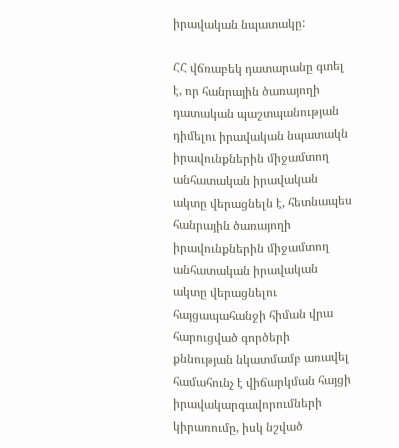իրավական նպատակը:

ՀՀ վճռաբեկ դատարանը գտել է, որ հանրային ծառայողի դատական պաշտպանության դիմելու իրավական նպատակն իրավունքներին միջամտող անհատական իրավական ակտը վերացնելն է, հետնապես հանրային ծառայողի իրավունքներին միջամտող անհատական իրավական ակտը վերացնելու հայցապահանջի հիման վրա հարուցված գործերի քննության նկատմամբ առավել համահունչ է վիճարկման հայցի իրավակարգավորումների կիրառումը, իսկ նշված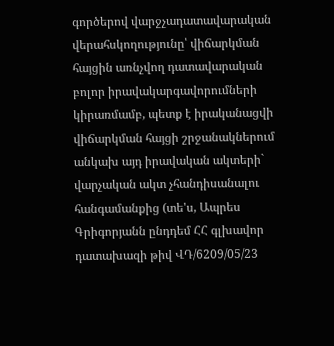գործերով վարջչադատավարական վերահսկողությունը՝ վիճարկման հայցին առնչվող դատավարական բոլոր իրավակարգավորումների կիրառմամբ, պետք է իրականացվի վիճարկման հայցի շրջանակներում անկախ այդ իրավական ակտերի` վարչական ակտ չհանդիսանալու հանգամանքից (տե'ս, Ապրես Գրիգորյանն ընդդեմ ՀՀ գլխավոր դատախազի թիվ ՎԴ/6209/05/23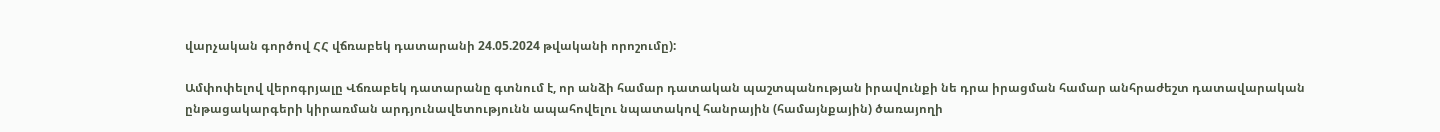վարչական գործով ՀՀ վճռաբեկ դատարանի 24.05.2024 թվականի որոշումը):

Ամփոփելով վերոգրյալը Վճռաբեկ դատարանը գտնում է, որ անձի համար դատական պաշտպանության իրավունքի նե դրա իրացման համար անհրաժեշտ դատավարական ընթացակարգերի կիրառման արդյունավետությունն ապահովելու նպատակով հանրային (համայնքային) ծառայողի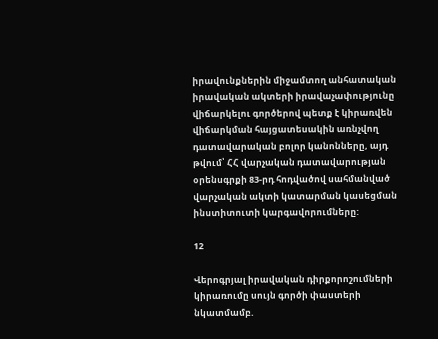իրավունքներին միջամտող անհատական իրավական ակտերի իրավաչափությունը վիճարկելու գործերով պետք է կիրառվեն վիճարկման հայցատեսակին առնչվող դատավարական բոլոր կանոնները, այդ թվում՝ ՀՀ վարչական դատավարության օրենսգրքի 83-րդ հոդվածով սահմանված վարչական ակտի կատարման կասեցման ինստիտուտի կարգավորումները:

12

Վերոգրյալ իրավական դիրքորոշումների կիրառումը սույն գործի փաստերի նկատմամբ.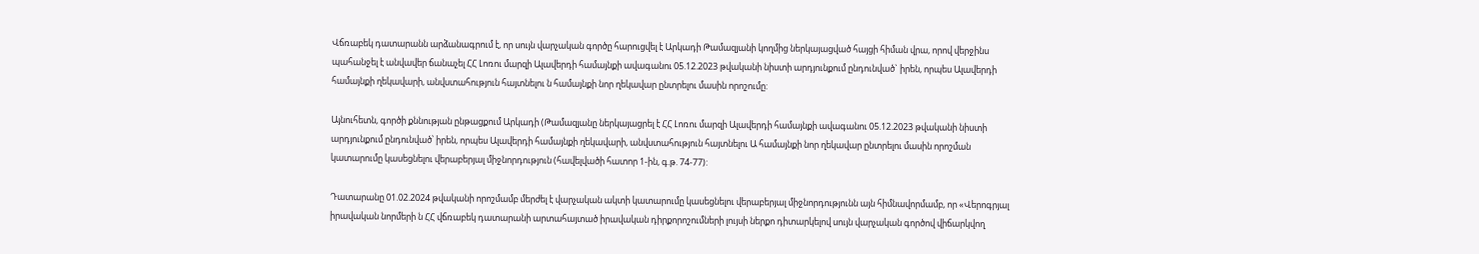Վճռաբեկ դատարանն արձանագրում է, որ սույն վարչական գործը հարուցվել է Արկադի Թամազյանի կողմից ներկայացված հայցի հիման վրա, որով վերջինս պահանջել է անվավեր ճանաչել ՀՀ Լոռու մարզի Ալավերդի համայնքի ավագանու 05.12.2023 թվականի նիստի արդյունքում ընդունված` իրեն, որպես Ալավերդի համայնքի ղեկավարի, անվստահություն հայտնելու ն համայնքի նոր ղեկավար ընտրելու մասին որոշումը:

Այնուհետն, գործի քննության ընթացքում Արկադի (Թամազյանը ներկայացրել է ՀՀ Լոռու մարզի Ալավերդի համայնքի ավագանու 05.12.2023 թվականի նիստի արդյունքում ընդունված՝ իրեն, որպես Ալավերդի համայնքի ղեկավարի, անվստահություն հայտնելու Ա համայնքի նոր ղեկավար ընտրելու մասին որոշման կատարումը կասեցնելու վերաբերյալ միջնորդություն (հավելվածի հատոր 1-ին, գ.թ. 74-77):

Դատարանը 01.02.2024 թվականի որոշմամբ մերժել է վարչական ակտի կատարումը կասեցնելու վերաբերյալ միջնորդությունն այն հիմնավորմամբ, որ «Վերոգրյալ իրավական նորմերի ն ՀՀ վճռաբեկ դատարանի արտահայտած իրավական դիրքորոշումների լույսի ներքո դիտարկելով սույն վարչական գործով վիճարկվող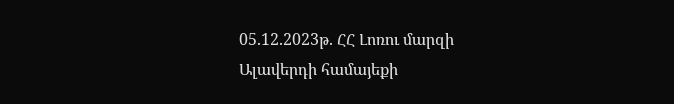05.12.2023թ. ՀՀ Լոռու մարզի Ալավերդի համայեքի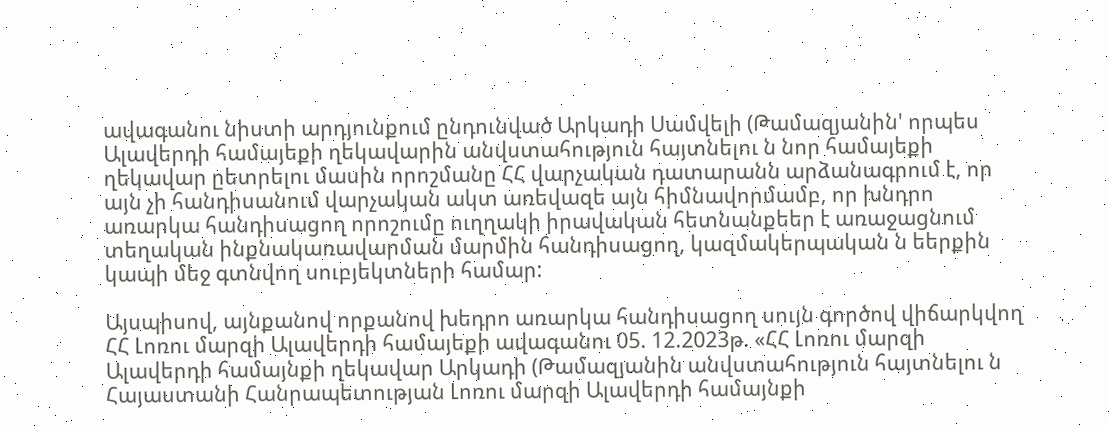ավագանու նիստի արդյունքում ընդունված Արկադի Սամվելի (Թամազյանին' որպես Ալավերդի համայեքի ղեկավարին անվստահություն հայտնելու ն նոր համայեքի ղեկավար ըետրելու մասին որոշմանը ՀՀ վարչական դատարանն արձանագրում է, որ այն չի հանդիսանում վարչական ակտ առեվազե այն հիմնավորմամբ, որ խնդրո առարկա հանդիսացող որոշումը ուղղակի իրավական հետնանքեեր է առաջացնում տեղական ինքնակառավարման մարմին հանդիսացող, կազմակերպական ն եերքին կապի մեջ գտնվող սուբյեկտների համար:

Այսպիսով, այնքանով որքանով խեդրո առարկա հանդիսացող սույն գործով վիճարկվող ՀՀ Լոռու մարզի Ալավերդի համայեքի ավագանու 05. 12.2023թ. «ՀՀ Լոռու մարզի Ալավերդի համայնքի ղեկավար Արկադի (Թամազյանին անվստահություն հայտնելու ն Հայաստանի Հանրապետության Լոռու մարզի Ալավերդի համայնքի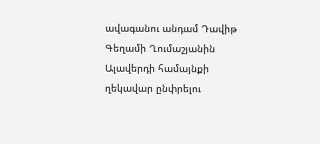ավագանու անդամ Դավիթ Գեղամի Ղումաշյանին Ալավերդի համայնքի ղեկավար ընփրելու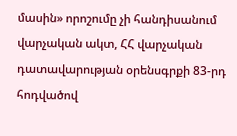մասին» որոշումը չի հանդիսանում վարչական ակտ, ՀՀ վարչական դատավարության օրենսգրքի 83-րդ հոդվածով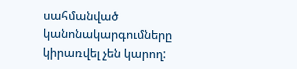սահմանված կանոնակարգումները կիրառվել չեն կարող: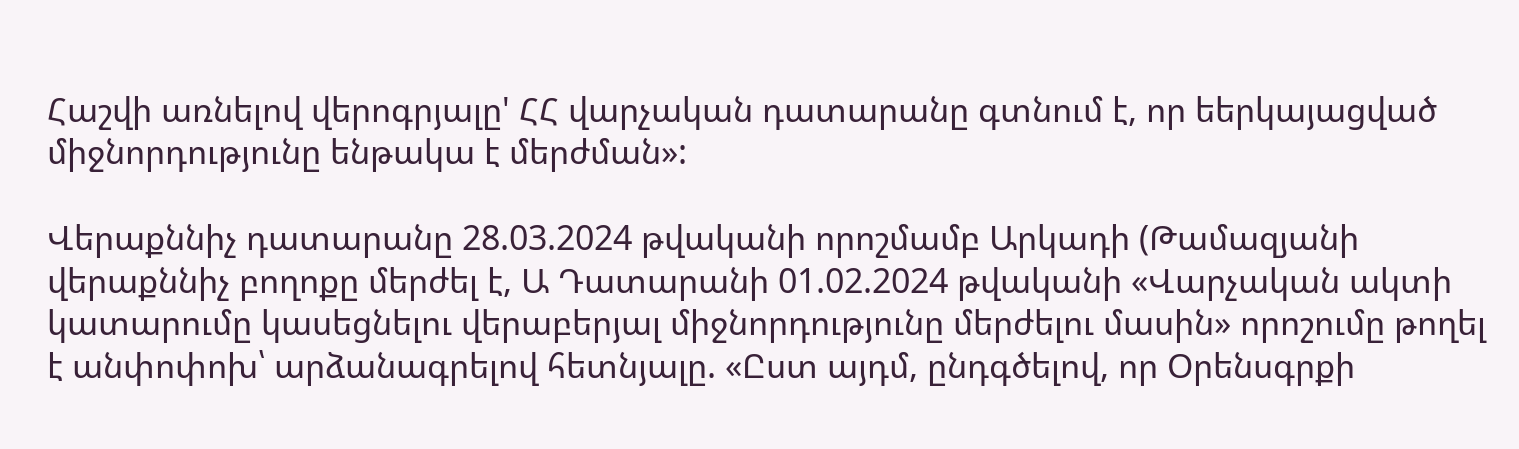Հաշվի առնելով վերոգրյալը' ՀՀ վարչական դատարանը գտնում է, որ եերկայացված միջնորդությունը ենթակա է մերժման»:

Վերաքննիչ դատարանը 28.03.2024 թվականի որոշմամբ Արկադի (Թամազյանի վերաքննիչ բողոքը մերժել է, Ա Դատարանի 01.02.2024 թվականի «Վարչական ակտի կատարումը կասեցնելու վերաբերյալ միջնորդությունը մերժելու մասին» որոշումը թողել է անփոփոխ՝ արձանագրելով հետնյալը. «Ըստ այդմ, ընդգծելով, որ Օրենսգրքի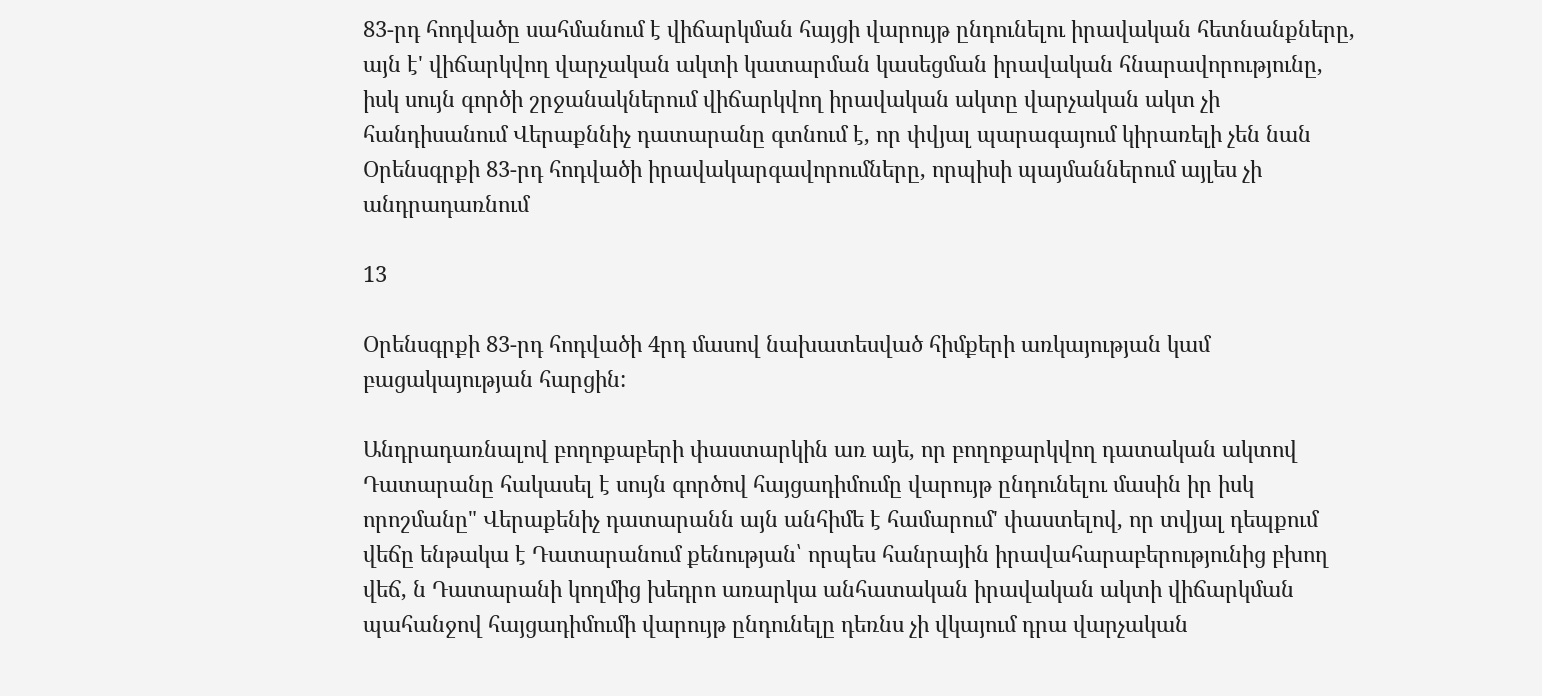83-րդ հոդվածը սահմանում է վիճարկման հայցի վարույթ ընդունելու իրավական հետնանքները, այն է' վիճարկվող վարչական ակտի կատարման կասեցման իրավական հնարավորությունը, իսկ սույն գործի շրջանակներում վիճարկվող իրավական ակտը վարչական ակտ չի հանդիսանում Վերաքննիչ դատարանը գտնում է, որ փվյալ պարագայում կիրառելի չեն նան Օրենսգրքի 83-րդ հոդվածի իրավակարգավորումները, որպիսի պայմաններում այլես չի անդրադառնում

13

Օրենսգրքի 83-րդ հոդվածի 4րդ մասով նախատեսված հիմքերի առկայության կամ բացակայության հարցին:

Անդրադառնալով բողոքաբերի փաստարկին առ այե, որ բողոքարկվող դատական ակտով Դատարանը հակասել է սույն գործով հայցադիմումը վարույթ ընդունելու մասին իր իսկ որոշմանը" Վերաքենիչ դատարանն այն անհիմե է համարում' փաստելով, որ տվյալ դեպքում վեճը ենթակա է Դատարանում քենության՝ որպես հանրային իրավահարաբերությունից բխող վեճ, ն Դատարանի կողմից խեդրո առարկա անհատական իրավական ակտի վիճարկման պահանջով հայցադիմումի վարույթ ընդունելը դեռնս չի վկայում դրա վարչական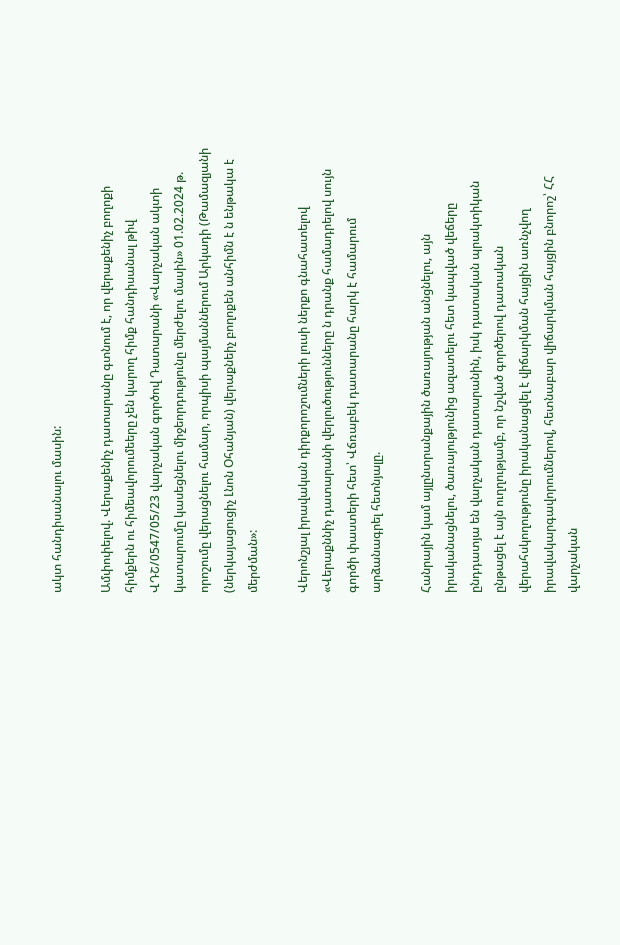ակտ հանդիսանալու մասին:

Ամփոփելով. Վերաքենիչ դատարանը գտնում է, որ վերաքենիչ բողոքի հիմքերն ու հիմեավորումեերը չեն կարող հիմք հանդիսանալ թիվ ՎԴՇ/0547/05/23 վարչական գործով Դատարանի «Վարչական ակտի կատարումը կասեցնելու միջեորդությունը մերժելու մասին» 01.02.2024 թ. որոշումը վերացնելու համար, որպիսի պայմաններում Արկադի (Թամազյանի (ներկայացուցիչ Լնոն Օհանյան) վերաքնեիչ բողոքեն անհիմն է ն ենթակա է մերժման»:

Վերոնշյալ իրավական դիրքորոշումների լուսի ներքո գնահատելով «Վերաքննիչ դատարանի վերլուծությունները ն դրանք համադրելով սույն գործի փաստերի հետ՝ Վճռաբեկ դատարանը հարկ է համարում արձանագրել հետնյալը.

Հանրային կամ այլընտրանքային ծառայության անցնելու, այն իրականացնելու, ծառայությունից ազատելու հետ կապված վեճերը ընդդատյա են վարչական դատարանին, իսկ դատական պրակտիկան ընթացել է այն ուղղությամբ, որ նշված գործերով դատական վերահսկողությունը իրականացվել է վիճարկման հայցին առնչվող իրավակարգավորումներով, հետնաբար վիճարկման հայցին բնորոշ՝ ՀՀ վարչական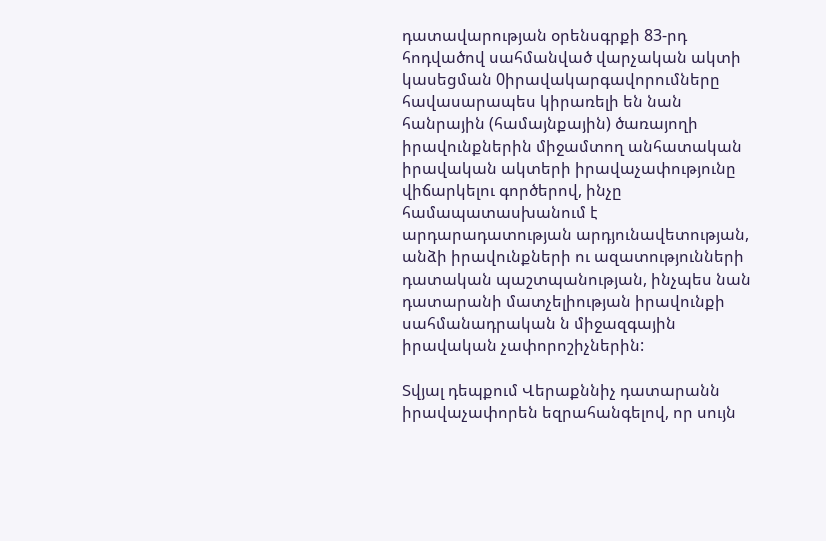դատավարության օրենսգրքի 83-րդ հոդվածով սահմանված վարչական ակտի կասեցման 0իրավակարգավորումները հավասարապես կիրառելի են նան հանրային (համայնքային) ծառայողի իրավունքներին միջամտող անհատական իրավական ակտերի իրավաչափությունը վիճարկելու գործերով, ինչը համապատասխանում է արդարադատության արդյունավետության, անձի իրավունքների ու ազատությունների դատական պաշտպանության, ինչպես նան դատարանի մատչելիության իրավունքի սահմանադրական ն միջազգային իրավական չափորոշիչներին:

Տվյալ դեպքում Վերաքննիչ դատարանն իրավաչափորեն եզրահանգելով, որ սույն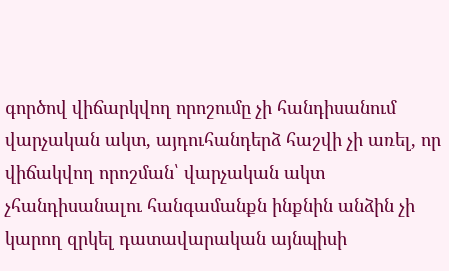գործով վիճարկվող որոշումը չի հանդիսանում վարչական ակտ, այդուհանդերձ հաշվի չի առել, որ վիճակվող որոշման՝ վարչական ակտ չհանդիսանալու հանգամանքն ինքնին անձին չի կարող զրկել դատավարական այնպիսի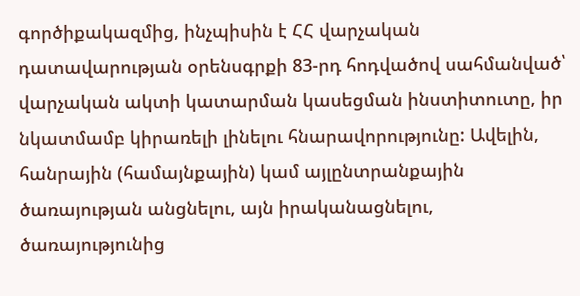գործիքակազմից, ինչպիսին է ՀՀ վարչական դատավարության օրենսգրքի 83-րդ հոդվածով սահմանված՝ վարչական ակտի կատարման կասեցման ինստիտուտը, իր նկատմամբ կիրառելի լինելու հնարավորությունը: Ավելին, հանրային (համայնքային) կամ այլընտրանքային ծառայության անցնելու, այն իրականացնելու, ծառայությունից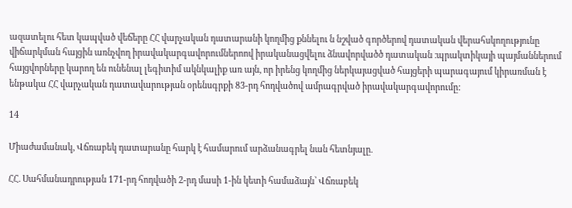ազատելու հետ կապված վեճերը ՀՀ վարչական դատարանի կողմից քննելու ն նշված գործերով դատական վերահսկողությունը վիճարկման հայցին առնչվող իրավակարգավորումներոով իրականացվելու ձնավորվածծ դատական ։պրակտիկայի պայմաններում հայցվորները կարող են ունենալ լեգիտիմ ակնկալիք առ այն, որ իրենց կողմից ներկայացված հայցերի պարագայում կիրառման է ենթակա ՀՀ վարչական դատավարության օրենսգրքի 83-րդ հոդվածով ամրագրված իրավակարգավորումը:

14

Միաժամանակ, Վճռաբեկ դատարանը հարկ է համարում արձանագրել նան հետնյալը.

ՀՀ. Սահմանադրության 171-րդ հոդվածի 2-րդ մասի 1-ին կետի համաձայն՝ Վճռաբեկ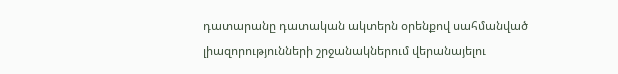դատարանը դատական ակտերն օրենքով սահմանված լիազորությունների շրջանակներում վերանայելու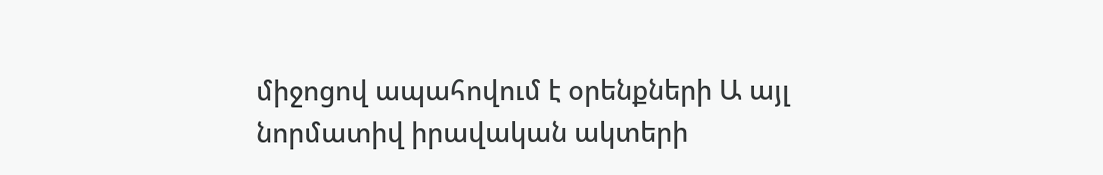միջոցով ապահովում է օրենքների Ա այլ նորմատիվ իրավական ակտերի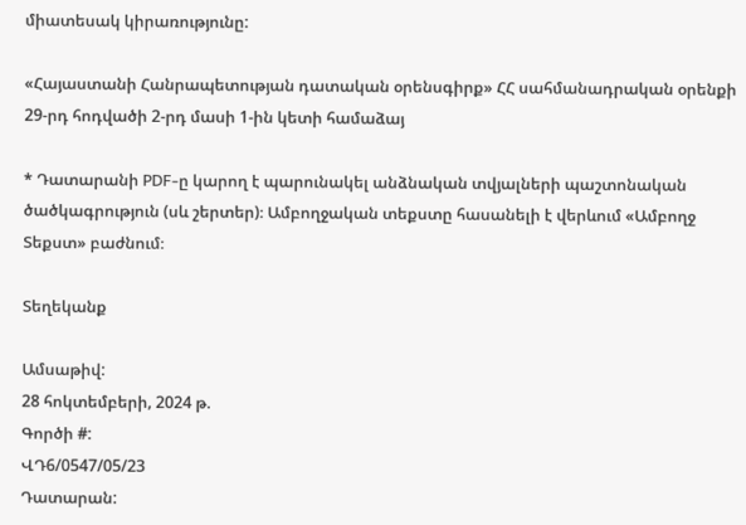միատեսակ կիրառությունը:

«Հայաստանի Հանրապետության դատական օրենսգիրք» ՀՀ սահմանադրական օրենքի 29-րդ հոդվածի 2-րդ մասի 1-ին կետի համաձայ

* Դատարանի PDF-ը կարող է պարունակել անձնական տվյալների պաշտոնական ծածկագրություն (սև շերտեր)։ Ամբողջական տեքստը հասանելի է վերևում «Ամբողջ Տեքստ» բաժնում։

Տեղեկանք

Ամսաթիվ:
28 հոկտեմբերի, 2024 թ.
Գործի #:
ՎԴ6/0547/05/23
Դատարան: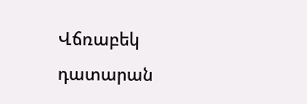Վճռաբեկ դատարան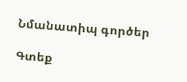Նմանատիպ գործեր

Գտեք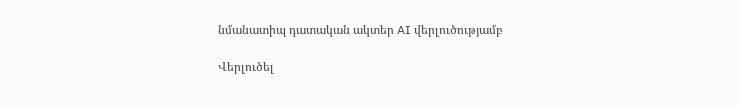նմանատիպ դատական ակտեր AI վերլուծությամբ

Վերլուծել